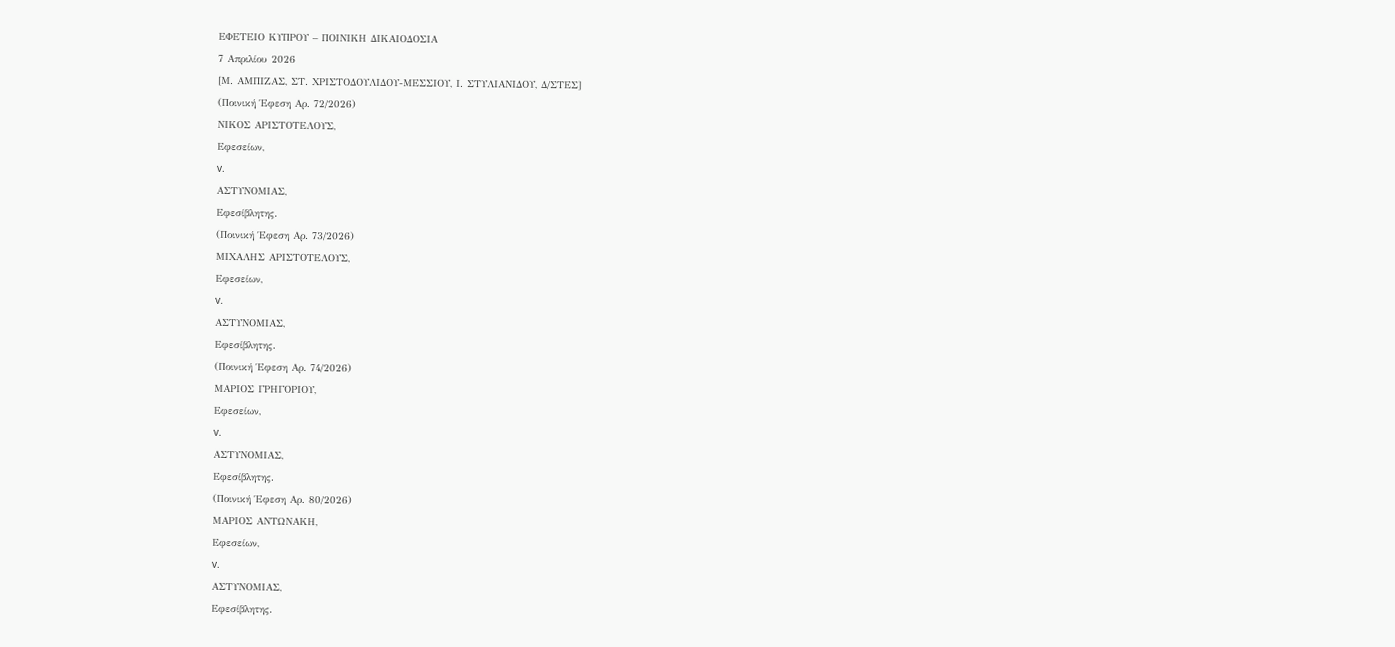ΕΦΕΤΕΙΟ ΚΥΠΡΟΥ – ΠΟΙΝΙΚΗ ΔΙΚΑΙΟΔΟΣΙΑ
7 Απριλίου 2026
[Μ. ΑΜΠΙΖΑΣ, ΣΤ. ΧΡΙΣΤΟΔΟΥΛΙΔΟΥ-ΜΕΣΣΙΟΥ, Ι. ΣΤΥΛΙΑΝΙΔΟΥ, Δ/ΣΤΕΣ]
(Ποινική Έφεση Αρ. 72/2026)
ΝΙΚΟΣ ΑΡΙΣΤΟΤΕΛΟΥΣ,
Εφεσείων,
v.
ΑΣΤΥΝΟΜΙΑΣ,
Εφεσίβλητης.
(Ποινική Έφεση Αρ. 73/2026)
ΜΙΧΑΛΗΣ ΑΡΙΣΤΟΤΕΛΟΥΣ,
Εφεσείων,
v.
ΑΣΤΥΝΟΜΙΑΣ,
Εφεσίβλητης.
(Ποινική Έφεση Αρ. 74/2026)
ΜΑΡΙΟΣ ΓΡΗΓΟΡΙΟΥ,
Εφεσείων,
v.
ΑΣΤΥΝΟΜΙΑΣ,
Εφεσίβλητης.
(Ποινική Έφεση Αρ. 80/2026)
ΜΑΡΙΟΣ ΑΝΤΩΝΑΚΗ,
Εφεσείων,
v.
ΑΣΤΥΝΟΜΙΑΣ,
Εφεσίβλητης.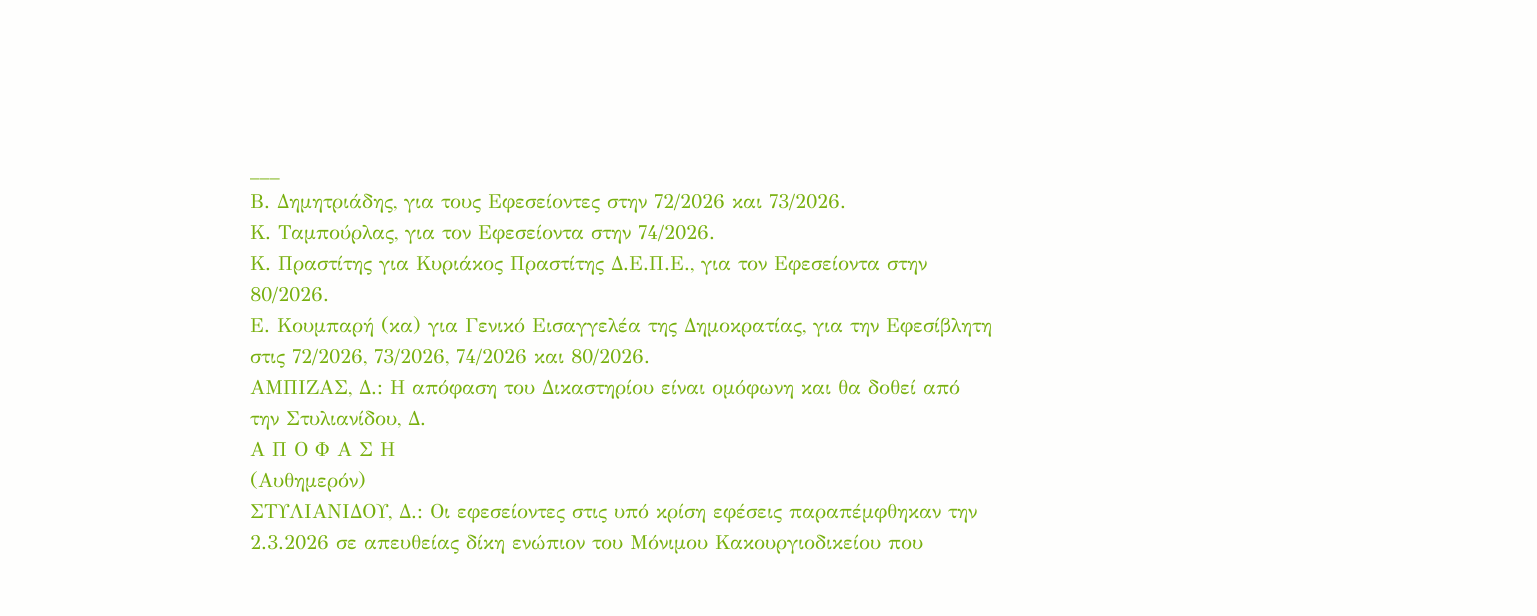___
Β. Δημητριάδης, για τους Εφεσείοντες στην 72/2026 και 73/2026.
Κ. Ταμπούρλας, για τον Εφεσείοντα στην 74/2026.
Κ. Πραστίτης για Κυριάκος Πραστίτης Δ.Ε.Π.Ε., για τον Εφεσείοντα στην 80/2026.
Ε. Κουμπαρή (κα) για Γενικό Εισαγγελέα της Δημοκρατίας, για την Εφεσίβλητη στις 72/2026, 73/2026, 74/2026 και 80/2026.
ΑΜΠΙΖΑΣ, Δ.: Η απόφαση του Δικαστηρίου είναι ομόφωνη και θα δοθεί από την Στυλιανίδου, Δ.
Α Π Ο Φ Α Σ Η
(Αυθημερόν)
ΣΤΥΛΙΑΝΙΔΟΥ, Δ.: Οι εφεσείοντες στις υπό κρίση εφέσεις παραπέμφθηκαν την 2.3.2026 σε απευθείας δίκη ενώπιον του Μόνιμου Κακουργιοδικείου που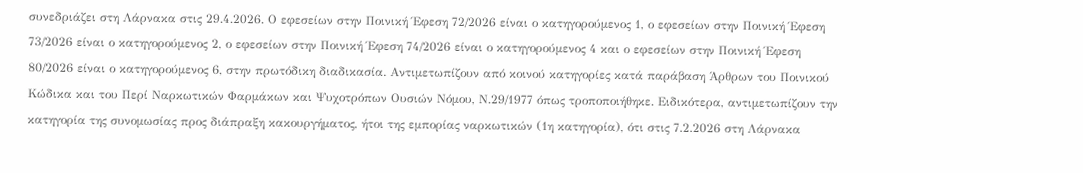συνεδριάζει στη Λάρνακα στις 29.4.2026. Ο εφεσείων στην Ποινική Έφεση 72/2026 είναι ο κατηγορούμενος 1, ο εφεσείων στην Ποινική Έφεση 73/2026 είναι ο κατηγορούμενος 2, ο εφεσείων στην Ποινική Έφεση 74/2026 είναι ο κατηγορούμενος 4 και ο εφεσείων στην Ποινική Έφεση 80/2026 είναι ο κατηγορούμενος 6, στην πρωτόδικη διαδικασία. Αντιμετωπίζουν από κοινού κατηγορίες κατά παράβαση Άρθρων του Ποινικού Κώδικα και του Περί Ναρκωτικών Φαρμάκων και Ψυχοτρόπων Ουσιών Νόμου, Ν.29/1977 όπως τροποποιήθηκε. Ειδικότερα, αντιμετωπίζουν την κατηγορία της συνομωσίας προς διάπραξη κακουργήματος, ήτοι της εμπορίας ναρκωτικών (1η κατηγορία), ότι στις 7.2.2026 στη Λάρνακα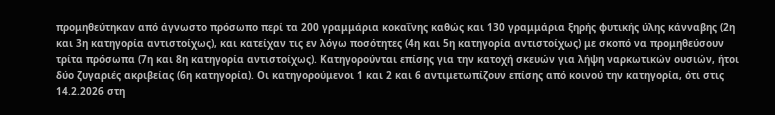προμηθεύτηκαν από άγνωστο πρόσωπο περί τα 200 γραμμάρια κοκαΐνης καθώς και 130 γραμμάρια ξηρής φυτικής ύλης κάνναβης (2η και 3η κατηγορία αντιστοίχως), και κατείχαν τις εν λόγω ποσότητες (4η και 5η κατηγορία αντιστοίχως) με σκοπό να προμηθεύσουν τρίτα πρόσωπα (7η και 8η κατηγορία αντιστοίχως). Κατηγορούνται επίσης για την κατοχή σκευών για λήψη ναρκωτικών ουσιών, ήτοι δύο ζυγαριές ακριβείας (6η κατηγορία). Οι κατηγορούμενοι 1 και 2 και 6 αντιμετωπίζουν επίσης από κοινού την κατηγορία, ότι στις 14.2.2026 στη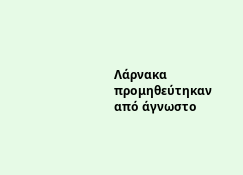Λάρνακα προμηθεύτηκαν από άγνωστο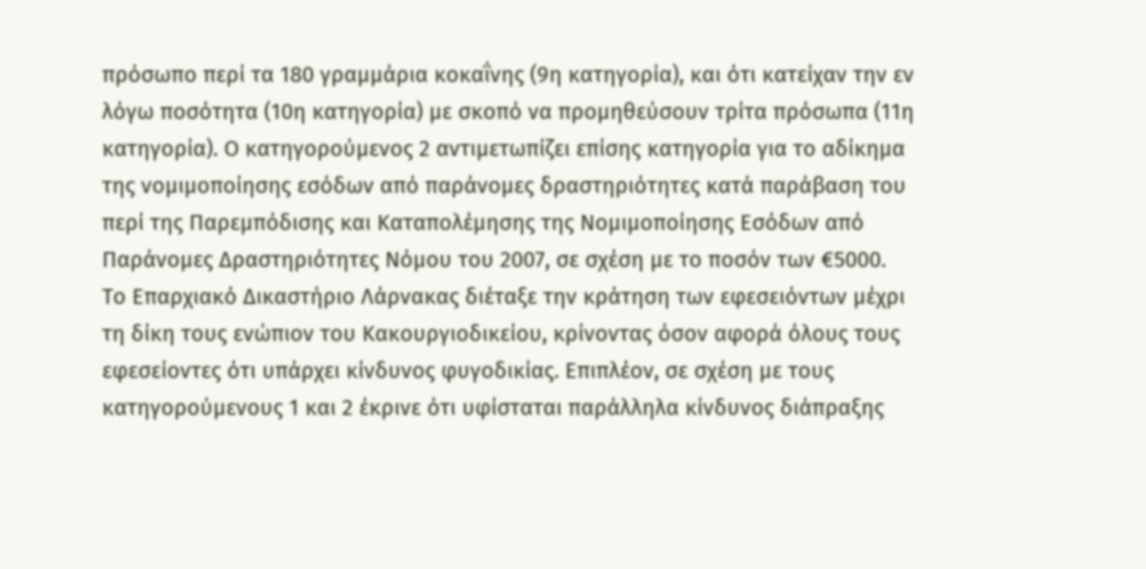πρόσωπο περί τα 180 γραμμάρια κοκαΐνης (9η κατηγορία), και ότι κατείχαν την εν λόγω ποσότητα (10η κατηγορία) με σκοπό να προμηθεύσουν τρίτα πρόσωπα (11η κατηγορία). Ο κατηγορούμενος 2 αντιμετωπίζει επίσης κατηγορία για το αδίκημα της νομιμοποίησης εσόδων από παράνομες δραστηριότητες κατά παράβαση του περί της Παρεμπόδισης και Καταπολέμησης της Νομιμοποίησης Εσόδων από Παράνομες Δραστηριότητες Νόμου του 2007, σε σχέση με το ποσόν των €5000.
Το Επαρχιακό Δικαστήριο Λάρνακας διέταξε την κράτηση των εφεσειόντων μέχρι τη δίκη τους ενώπιον του Κακουργιοδικείου, κρίνοντας όσον αφορά όλους τους εφεσείοντες ότι υπάρχει κίνδυνος φυγοδικίας. Επιπλέον, σε σχέση με τους κατηγορούμενους 1 και 2 έκρινε ότι υφίσταται παράλληλα κίνδυνος διάπραξης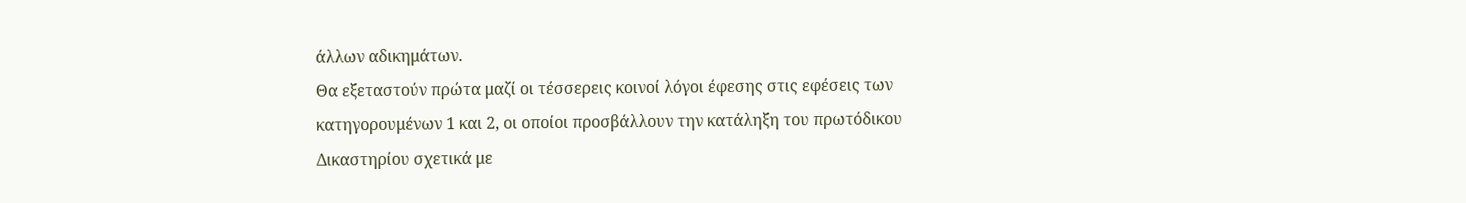άλλων αδικημάτων.
Θα εξεταστούν πρώτα μαζί οι τέσσερεις κοινοί λόγοι έφεσης στις εφέσεις των κατηγορουμένων 1 και 2, οι οποίοι προσβάλλουν την κατάληξη του πρωτόδικου Δικαστηρίου σχετικά με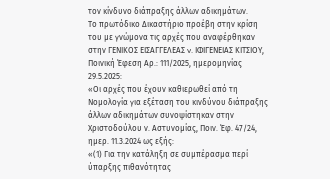τον κίνδυνο διάπραξης άλλων αδικημάτων.
Το πρωτόδικο Δικαστήριο προέβη στην κρίση του με γνώμονα τις αρχές που αναφέρθηκαν στην ΓΕΝΙΚΟΣ ΕΙΣΑΓΓΕΛΕΑΣ v. ΙΦΙΓΕΝΕΙΑΣ ΚΙΤΣΙΟΥ, Ποινική Έφεση Αρ.: 111/2025, ημερομηνίας 29.5.2025:
«Οι αρχές που έχουν καθιερωθεί από τη Νομολογία για εξέταση του κινδύνου διάπραξης άλλων αδικημάτων συνοψίστηκαν στην Χριστοδούλου ν. Αστυνομίας, Ποιν. Έφ. 47/24, ημερ. 11.3.2024 ως εξής:
«(1) Για την κατάληξη σε συμπέρασμα περί ύπαρξης πιθανότητας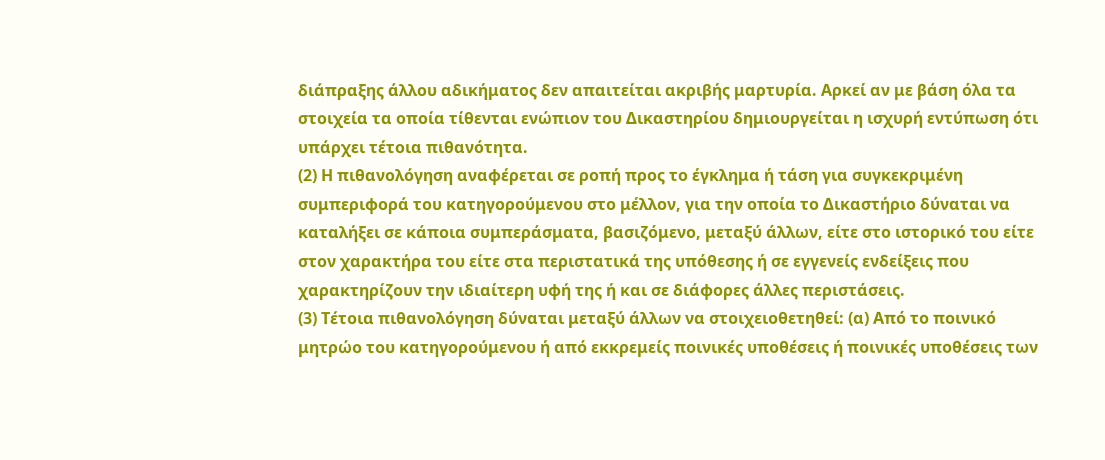διάπραξης άλλου αδικήματος δεν απαιτείται ακριβής μαρτυρία. Αρκεί αν με βάση όλα τα στοιχεία τα οποία τίθενται ενώπιον του Δικαστηρίου δημιουργείται η ισχυρή εντύπωση ότι υπάρχει τέτοια πιθανότητα.
(2) Η πιθανολόγηση αναφέρεται σε ροπή προς το έγκλημα ή τάση για συγκεκριμένη συμπεριφορά του κατηγορούμενου στο μέλλον, για την οποία το Δικαστήριο δύναται να καταλήξει σε κάποια συμπεράσματα, βασιζόμενο, μεταξύ άλλων, είτε στο ιστορικό του είτε στον χαρακτήρα του είτε στα περιστατικά της υπόθεσης ή σε εγγενείς ενδείξεις που χαρακτηρίζουν την ιδιαίτερη υφή της ή και σε διάφορες άλλες περιστάσεις.
(3) Τέτοια πιθανολόγηση δύναται μεταξύ άλλων να στοιχειοθετηθεί: (α) Από το ποινικό μητρώο του κατηγορούμενου ή από εκκρεμείς ποινικές υποθέσεις ή ποινικές υποθέσεις των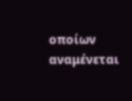οποίων αναμένεται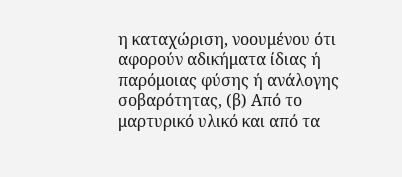η καταχώριση, νοουμένου ότι αφορούν αδικήματα ίδιας ή παρόμοιας φύσης ή ανάλογης σοβαρότητας, (β) Από το μαρτυρικό υλικό και από τα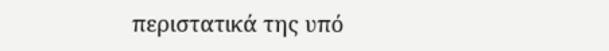περιστατικά της υπό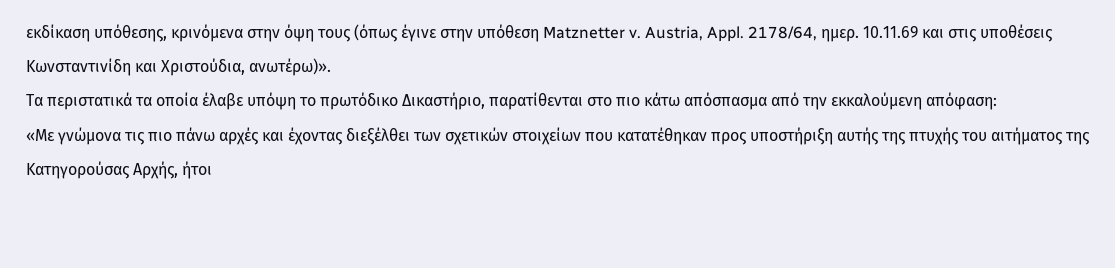εκδίκαση υπόθεσης, κρινόμενα στην όψη τους (όπως έγινε στην υπόθεση Matznetter v. Austria, Appl. 2178/64, ημερ. 10.11.69 και στις υποθέσεις Κωνσταντινίδη και Χριστούδια, ανωτέρω)».
Τα περιστατικά τα οποία έλαβε υπόψη το πρωτόδικο Δικαστήριο, παρατίθενται στο πιο κάτω απόσπασμα από την εκκαλούμενη απόφαση:
«Με γνώμονα τις πιο πάνω αρχές και έχοντας διεξέλθει των σχετικών στοιχείων που κατατέθηκαν προς υποστήριξη αυτής της πτυχής του αιτήματος της Κατηγορούσας Αρχής, ήτοι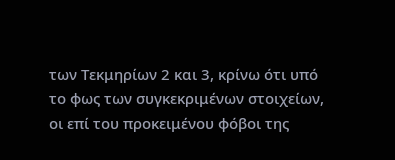των Τεκμηρίων 2 και 3, κρίνω ότι υπό το φως των συγκεκριμένων στοιχείων, οι επί του προκειμένου φόβοι της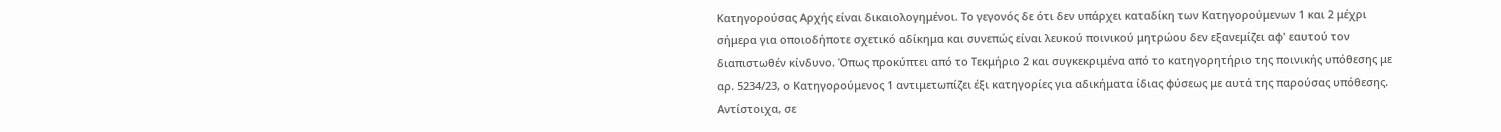Κατηγορούσας Αρχής είναι δικαιολογημένοι. Το γεγονός δε ότι δεν υπάρχει καταδίκη των Κατηγορούμενων 1 και 2 μέχρι σήμερα για οποιοδήποτε σχετικό αδίκημα και συνεπώς είναι λευκού ποινικού μητρώου δεν εξανεμίζει αφ' εαυτού τον διαπιστωθέν κίνδυνο. Όπως προκύπτει από το Τεκμήριο 2 και συγκεκριμένα από το κατηγορητήριο της ποινικής υπόθεσης με αρ. 5234/23, ο Κατηγορούμενος 1 αντιμετωπίζει έξι κατηγορίες για αδικήματα ίδιας φύσεως με αυτά της παρούσας υπόθεσης. Αντίστοιχα, σε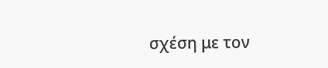σχέση με τον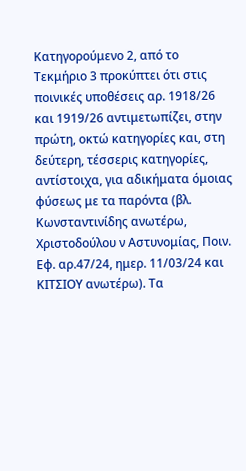Κατηγορούμενο 2, από το Τεκμήριο 3 προκύπτει ότι στις ποινικές υποθέσεις αρ. 1918/26 και 1919/26 αντιμετωπίζει, στην πρώτη, οκτώ κατηγορίες και, στη δεύτερη, τέσσερις κατηγορίες, αντίστοιχα, για αδικήματα όμοιας φύσεως με τα παρόντα (βλ. Κωνσταντινίδης ανωτέρω, Χριστοδούλου ν Αστυνομίας, Ποιν. Εφ. αρ.47/24, ημερ. 11/03/24 και ΚΙΤΣΙΟΥ ανωτέρω). Τα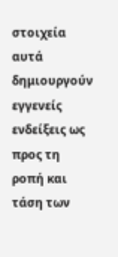στοιχεία αυτά δημιουργούν εγγενείς ενδείξεις ως προς τη ροπή και τάση των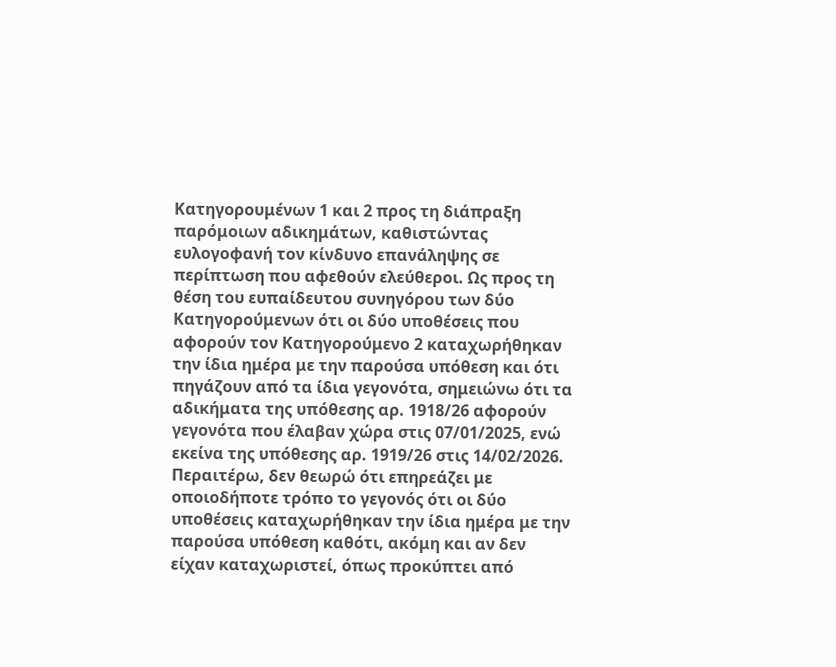Κατηγορουμένων 1 και 2 προς τη διάπραξη παρόμοιων αδικημάτων, καθιστώντας ευλογοφανή τον κίνδυνο επανάληψης σε περίπτωση που αφεθούν ελεύθεροι. Ως προς τη θέση του ευπαίδευτου συνηγόρου των δύο Κατηγορούμενων ότι οι δύο υποθέσεις που αφορούν τον Κατηγορούμενο 2 καταχωρήθηκαν την ίδια ημέρα με την παρούσα υπόθεση και ότι πηγάζουν από τα ίδια γεγονότα, σημειώνω ότι τα αδικήματα της υπόθεσης αρ. 1918/26 αφορούν γεγονότα που έλαβαν χώρα στις 07/01/2025, ενώ εκείνα της υπόθεσης αρ. 1919/26 στις 14/02/2026. Περαιτέρω, δεν θεωρώ ότι επηρεάζει με οποιοδήποτε τρόπο το γεγονός ότι οι δύο υποθέσεις καταχωρήθηκαν την ίδια ημέρα με την παρούσα υπόθεση καθότι, ακόμη και αν δεν είχαν καταχωριστεί, όπως προκύπτει από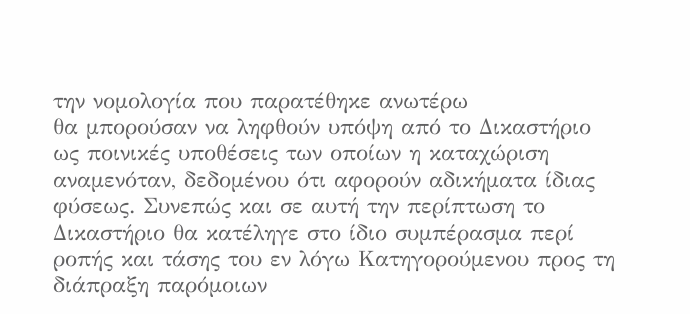την νομολογία που παρατέθηκε ανωτέρω
θα μπορούσαν να ληφθούν υπόψη από το Δικαστήριο ως ποινικές υποθέσεις των οποίων η καταχώριση αναμενόταν, δεδομένου ότι αφορούν αδικήματα ίδιας φύσεως. Συνεπώς και σε αυτή την περίπτωση το Δικαστήριο θα κατέληγε στο ίδιο συμπέρασμα περί ροπής και τάσης του εν λόγω Κατηγορούμενου προς τη διάπραξη παρόμοιων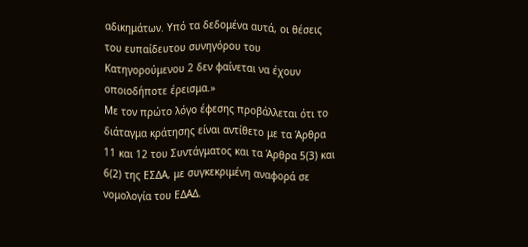αδικημάτων. Υπό τα δεδομένα αυτά, οι θέσεις του ευπαίδευτου συνηγόρου του Κατηγορούμενου 2 δεν φαίνεται να έχουν οποιοδήποτε έρεισμα.»
Με τον πρώτο λόγο έφεσης προβάλλεται ότι το διάταγμα κράτησης είναι αντίθετο με τα Άρθρα 11 και 12 του Συντάγματος και τα Άρθρα 5(3) και 6(2) της ΕΣΔΑ, με συγκεκριμένη αναφορά σε νομολογία του ΕΔΑΔ.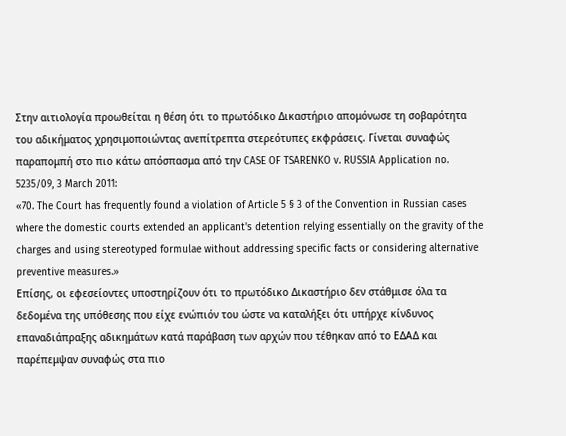Στην αιτιολογία προωθείται η θέση ότι το πρωτόδικο Δικαστήριο απομόνωσε τη σοβαρότητα του αδικήματος χρησιμοποιώντας ανεπίτρεπτα στερεότυπες εκφράσεις. Γίνεται συναφώς παραπομπή στο πιο κάτω απόσπασμα από την CASE OF TSARENKO v. RUSSIA Application no. 5235/09, 3 March 2011:
«70. The Court has frequently found a violation of Article 5 § 3 of the Convention in Russian cases where the domestic courts extended an applicant's detention relying essentially on the gravity of the charges and using stereotyped formulae without addressing specific facts or considering alternative preventive measures.»
Επίσης, οι εφεσείοντες υποστηρίζουν ότι το πρωτόδικο Δικαστήριο δεν στάθμισε όλα τα δεδομένα της υπόθεσης που είχε ενώπιόν του ώστε να καταλήξει ότι υπήρχε κίνδυνος επαναδιάπραξης αδικημάτων κατά παράβαση των αρχών που τέθηκαν από το ΕΔΑΔ και παρέπεμψαν συναφώς στα πιο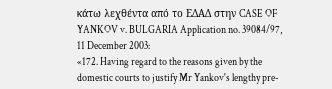κάτω λεχθέντα από το ΕΔΑΔ στην CASE OF YANKOV v. BULGARIA Application no. 39084/97, 11 December 2003:
«172. Having regard to the reasons given by the domestic courts to justify Mr Yankov's lengthy pre-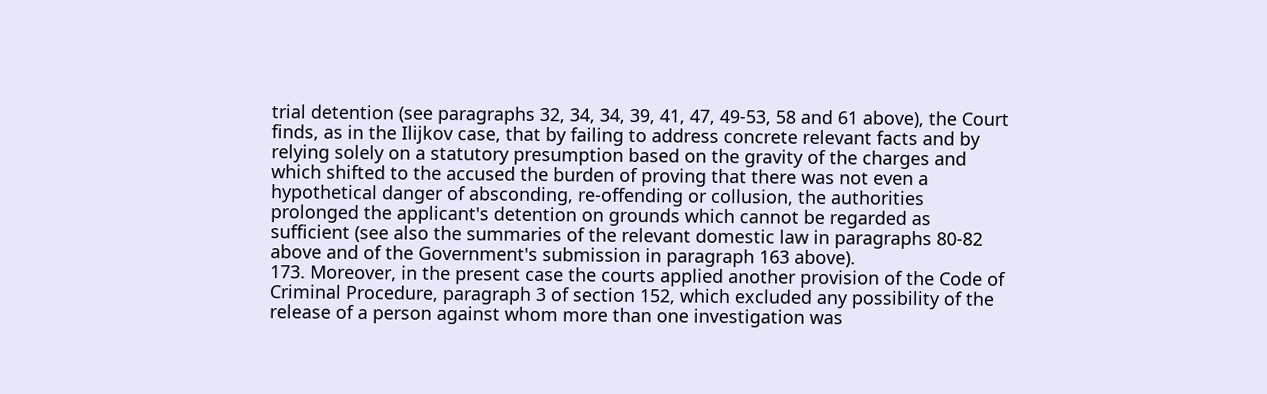trial detention (see paragraphs 32, 34, 34, 39, 41, 47, 49-53, 58 and 61 above), the Court finds, as in the Ilijkov case, that by failing to address concrete relevant facts and by relying solely on a statutory presumption based on the gravity of the charges and which shifted to the accused the burden of proving that there was not even a hypothetical danger of absconding, re-offending or collusion, the authorities prolonged the applicant's detention on grounds which cannot be regarded as sufficient (see also the summaries of the relevant domestic law in paragraphs 80-82 above and of the Government's submission in paragraph 163 above).
173. Moreover, in the present case the courts applied another provision of the Code of Criminal Procedure, paragraph 3 of section 152, which excluded any possibility of the release of a person against whom more than one investigation was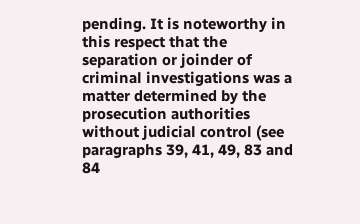pending. It is noteworthy in this respect that the separation or joinder of criminal investigations was a matter determined by the prosecution authorities without judicial control (see paragraphs 39, 41, 49, 83 and 84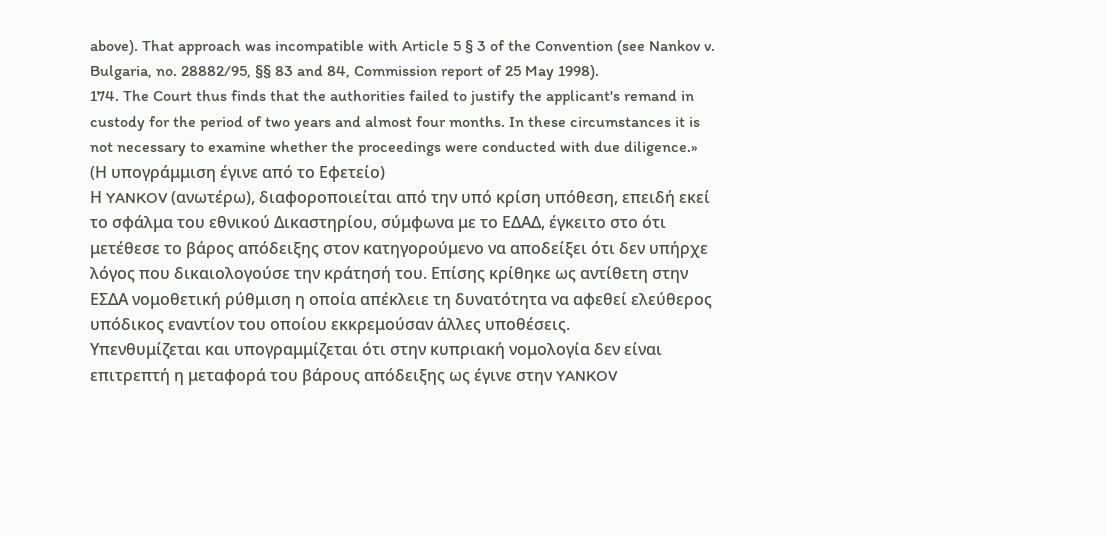above). That approach was incompatible with Article 5 § 3 of the Convention (see Nankov v. Bulgaria, no. 28882/95, §§ 83 and 84, Commission report of 25 May 1998).
174. The Court thus finds that the authorities failed to justify the applicant's remand in custody for the period of two years and almost four months. In these circumstances it is not necessary to examine whether the proceedings were conducted with due diligence.»
(Η υπογράμμιση έγινε από το Εφετείο)
Η YANKOV (ανωτέρω), διαφοροποιείται από την υπό κρίση υπόθεση, επειδή εκεί το σφάλμα του εθνικού Δικαστηρίου, σύμφωνα με το ΕΔΑΔ, έγκειτο στο ότι μετέθεσε το βάρος απόδειξης στον κατηγορούμενο να αποδείξει ότι δεν υπήρχε λόγος που δικαιολογούσε την κράτησή του. Επίσης κρίθηκε ως αντίθετη στην ΕΣΔΑ νομοθετική ρύθμιση η οποία απέκλειε τη δυνατότητα να αφεθεί ελεύθερος υπόδικος εναντίον του οποίου εκκρεμούσαν άλλες υποθέσεις.
Υπενθυμίζεται και υπογραμμίζεται ότι στην κυπριακή νομολογία δεν είναι επιτρεπτή η μεταφορά του βάρους απόδειξης ως έγινε στην YANKOV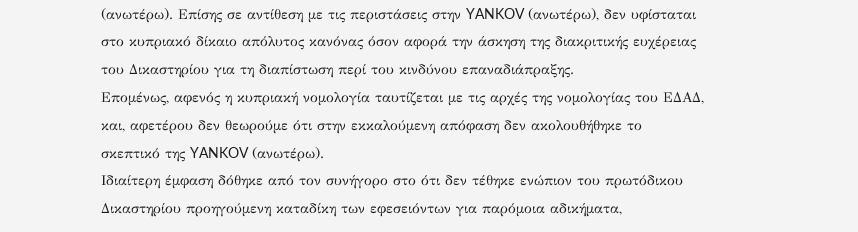(ανωτέρω). Επίσης σε αντίθεση με τις περιστάσεις στην YANKOV (ανωτέρω), δεν υφίσταται στο κυπριακό δίκαιο απόλυτος κανόνας όσον αφορά την άσκηση της διακριτικής ευχέρειας του Δικαστηρίου για τη διαπίστωση περί του κινδύνου επαναδιάπραξης.
Επομένως, αφενός η κυπριακή νομολογία ταυτίζεται με τις αρχές της νομολογίας του ΕΔΑΔ, και, αφετέρου δεν θεωρούμε ότι στην εκκαλούμενη απόφαση δεν ακολουθήθηκε το σκεπτικό της YANKOV (ανωτέρω).
Ιδιαίτερη έμφαση δόθηκε από τον συνήγορο στο ότι δεν τέθηκε ενώπιον του πρωτόδικου Δικαστηρίου προηγούμενη καταδίκη των εφεσειόντων για παρόμοια αδικήματα,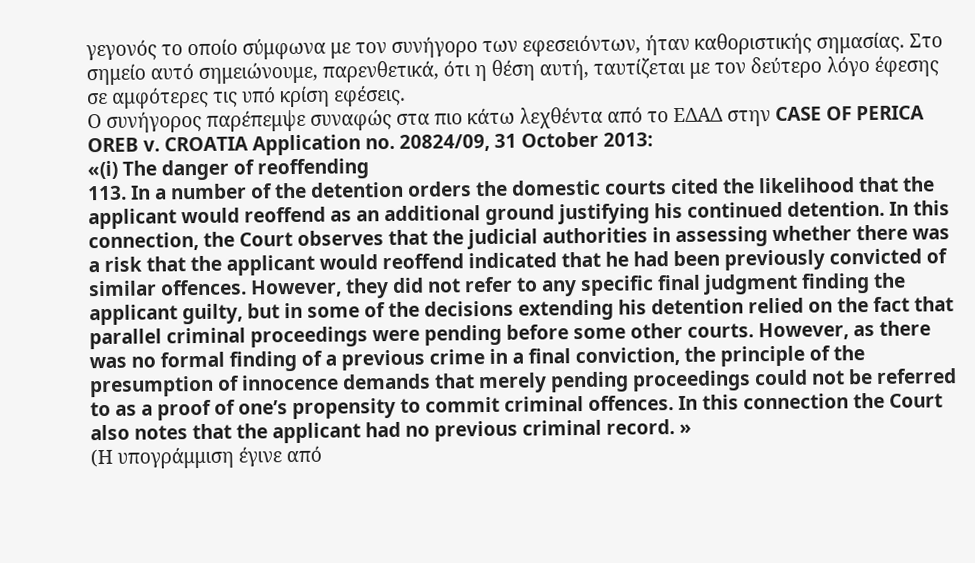γεγονός το οποίο σύμφωνα με τον συνήγορο των εφεσειόντων, ήταν καθοριστικής σημασίας. Στο σημείο αυτό σημειώνουμε, παρενθετικά, ότι η θέση αυτή, ταυτίζεται με τον δεύτερο λόγο έφεσης σε αμφότερες τις υπό κρίση εφέσεις.
Ο συνήγορος παρέπεμψε συναφώς στα πιο κάτω λεχθέντα από το ΕΔΑΔ στην CASE OF PERICA OREB v. CROATIA Application no. 20824/09, 31 October 2013:
«(i) The danger of reoffending
113. In a number of the detention orders the domestic courts cited the likelihood that the applicant would reoffend as an additional ground justifying his continued detention. In this connection, the Court observes that the judicial authorities in assessing whether there was a risk that the applicant would reoffend indicated that he had been previously convicted of similar offences. However, they did not refer to any specific final judgment finding the applicant guilty, but in some of the decisions extending his detention relied on the fact that parallel criminal proceedings were pending before some other courts. However, as there was no formal finding of a previous crime in a final conviction, the principle of the presumption of innocence demands that merely pending proceedings could not be referred to as a proof of one’s propensity to commit criminal offences. In this connection the Court also notes that the applicant had no previous criminal record. »
(Η υπογράμμιση έγινε από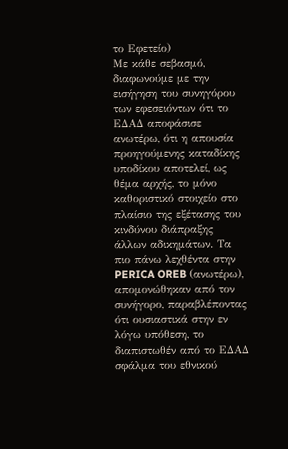το Εφετείο)
Με κάθε σεβασμό, διαφωνούμε με την εισήγηση του συνηγόρου των εφεσειόντων ότι το ΕΔΑΔ αποφάσισε ανωτέρω, ότι η απουσία προηγούμενης καταδίκης υποδίκου αποτελεί, ως θέμα αρχής, το μόνο καθοριστικό στοιχείο στο πλαίσιο της εξέτασης του κινδύνου διάπραξης άλλων αδικημάτων. Τα πιο πάνω λεχθέντα στην PERICA OREB (ανωτέρω), απομονώθηκαν από τον συνήγορο, παραβλέποντας ότι ουσιαστικά στην εν λόγω υπόθεση, το διαπιστωθέν από το ΕΔΑΔ σφάλμα του εθνικού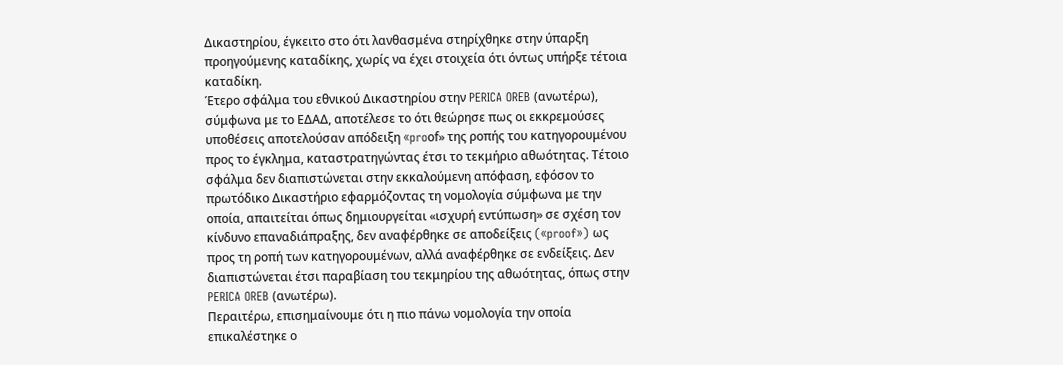Δικαστηρίου, έγκειτο στο ότι λανθασμένα στηρίχθηκε στην ύπαρξη προηγούμενης καταδίκης, χωρίς να έχει στοιχεία ότι όντως υπήρξε τέτοια καταδίκη.
Έτερο σφάλμα του εθνικού Δικαστηρίου στην PERICA OREB (ανωτέρω), σύμφωνα με το ΕΔΑΔ, αποτέλεσε το ότι θεώρησε πως οι εκκρεμούσες υποθέσεις αποτελούσαν απόδειξη «proοf» της ροπής του κατηγορουμένου προς το έγκλημα, καταστρατηγώντας έτσι το τεκμήριο αθωότητας. Τέτοιο σφάλμα δεν διαπιστώνεται στην εκκαλούμενη απόφαση, εφόσον το πρωτόδικο Δικαστήριο εφαρμόζοντας τη νομολογία σύμφωνα με την οποία, απαιτείται όπως δημιουργείται «ισχυρή εντύπωση» σε σχέση τον κίνδυνο επαναδιάπραξης, δεν αναφέρθηκε σε αποδείξεις («proof») ως προς τη ροπή των κατηγορουμένων, αλλά αναφέρθηκε σε ενδείξεις. Δεν διαπιστώνεται έτσι παραβίαση του τεκμηρίου της αθωότητας, όπως στην PERICA OREB (ανωτέρω).
Περαιτέρω, επισημαίνουμε ότι η πιο πάνω νομολογία την οποία επικαλέστηκε ο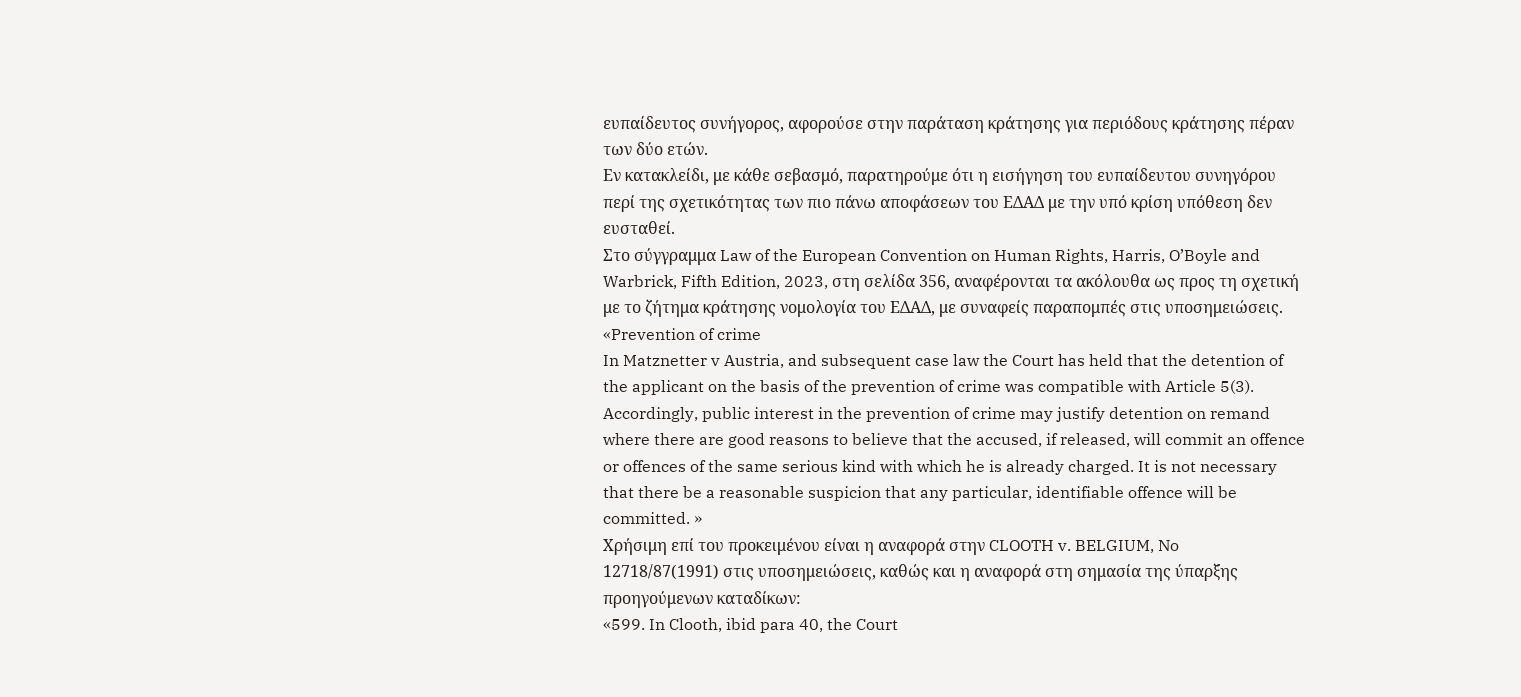ευπαίδευτος συνήγορος, αφορούσε στην παράταση κράτησης για περιόδους κράτησης πέραν των δύο ετών.
Εν κατακλείδι, με κάθε σεβασμό, παρατηρούμε ότι η εισήγηση του ευπαίδευτου συνηγόρου περί της σχετικότητας των πιο πάνω αποφάσεων του ΕΔΑΔ με την υπό κρίση υπόθεση δεν ευσταθεί.
Στο σύγγραμμα Law of the European Convention on Human Rights, Harris, O’Boyle and Warbrick, Fifth Edition, 2023, στη σελίδα 356, αναφέρονται τα ακόλουθα ως προς τη σχετική με το ζήτημα κράτησης νομολογία του ΕΔΑΔ, με συναφείς παραπομπές στις υποσημειώσεις.
«Prevention of crime
In Matznetter v Austria, and subsequent case law the Court has held that the detention of the applicant on the basis of the prevention of crime was compatible with Article 5(3). Accordingly, public interest in the prevention of crime may justify detention on remand where there are good reasons to believe that the accused, if released, will commit an offence or offences of the same serious kind with which he is already charged. It is not necessary that there be a reasonable suspicion that any particular, identifiable offence will be committed. »
Χρήσιμη επί του προκειμένου είναι η αναφορά στην CLOOTH v. BELGIUM, No 12718/87(1991) στις υποσημειώσεις, καθώς και η αναφορά στη σημασία της ύπαρξης προηγούμενων καταδίκων:
«599. In Clooth, ibid para 40, the Court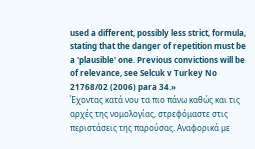used a different, possibly less strict, formula, stating that the danger of repetition must be a 'plausible' one. Previous convictions will be of relevance, see Selcuk v Turkey No 21768/02 (2006) para 34.»
Έχοντας κατά νου τα πιο πάνω καθώς και τις αρχές της νομολογίας, στρεφόμαστε στις περιστάσεις της παρούσας. Αναφορικά με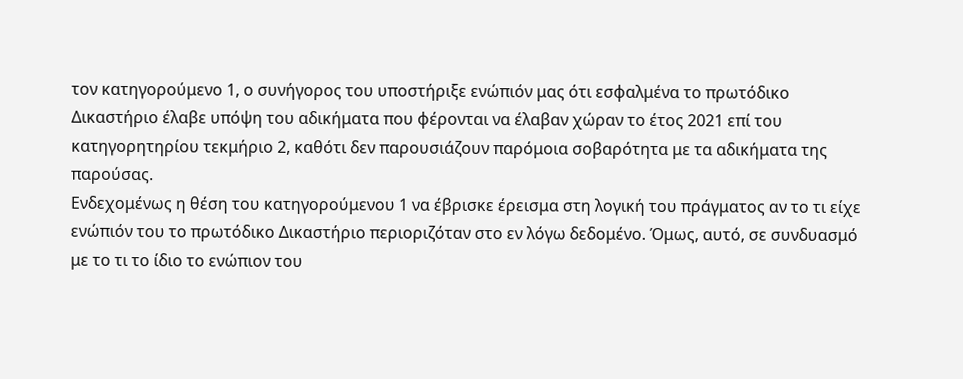τον κατηγορούμενο 1, ο συνήγορος του υποστήριξε ενώπιόν μας ότι εσφαλμένα το πρωτόδικο Δικαστήριο έλαβε υπόψη του αδικήματα που φέρονται να έλαβαν χώραν το έτος 2021 επί του κατηγορητηρίου τεκμήριο 2, καθότι δεν παρουσιάζουν παρόμοια σοβαρότητα με τα αδικήματα της παρούσας.
Ενδεχομένως η θέση του κατηγορούμενου 1 να έβρισκε έρεισμα στη λογική του πράγματος αν το τι είχε ενώπιόν του το πρωτόδικο Δικαστήριο περιοριζόταν στο εν λόγω δεδομένο. Όμως, αυτό, σε συνδυασμό με το τι το ίδιο το ενώπιον του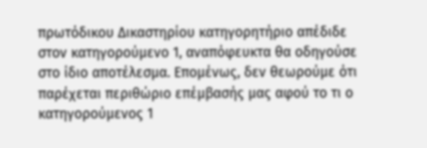πρωτόδικου Δικαστηρίου κατηγορητήριο απέδιδε στον κατηγορούμενο 1, αναπόφευκτα θα οδηγούσε στο ίδιο αποτέλεσμα. Επομένως, δεν θεωρούμε ότι παρέχεται περιθώριο επέμβασής μας αφού το τι ο κατηγορούμενος 1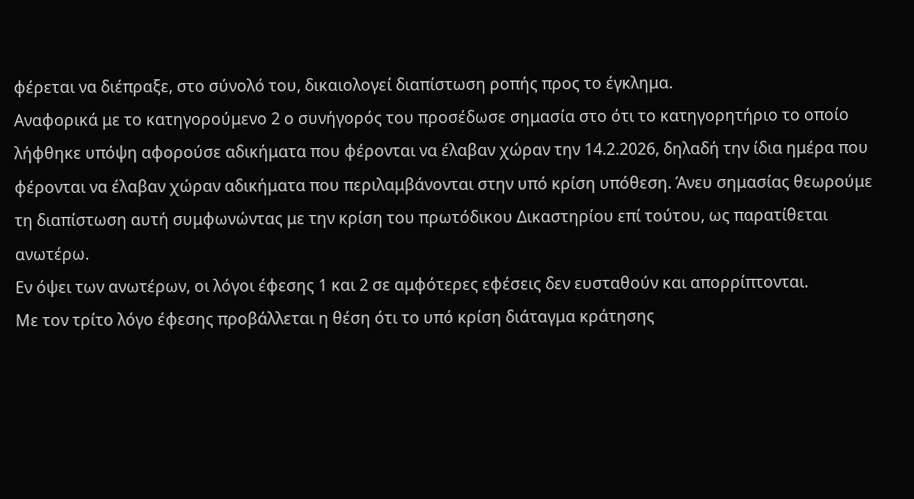φέρεται να διέπραξε, στο σύνολό του, δικαιολογεί διαπίστωση ροπής προς το έγκλημα.
Αναφορικά με το κατηγορούμενο 2 ο συνήγορός του προσέδωσε σημασία στο ότι το κατηγορητήριο το οποίο λήφθηκε υπόψη αφορούσε αδικήματα που φέρονται να έλαβαν χώραν την 14.2.2026, δηλαδή την ίδια ημέρα που φέρονται να έλαβαν χώραν αδικήματα που περιλαμβάνονται στην υπό κρίση υπόθεση. Άνευ σημασίας θεωρούμε τη διαπίστωση αυτή συμφωνώντας με την κρίση του πρωτόδικου Δικαστηρίου επί τούτου, ως παρατίθεται ανωτέρω.
Εν όψει των ανωτέρων, οι λόγοι έφεσης 1 και 2 σε αμφότερες εφέσεις δεν ευσταθούν και απορρίπτονται.
Με τον τρίτο λόγο έφεσης προβάλλεται η θέση ότι το υπό κρίση διάταγμα κράτησης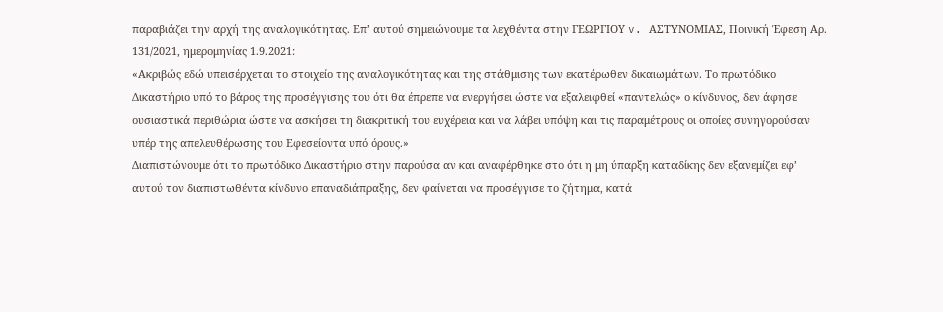παραβιάζει την αρχή της αναλογικότητας. Επ’ αυτού σημειώνουμε τα λεχθέντα στην ΓΕΩΡΓΙΟΥ v. ΑΣΤΥΝΟΜΙΑΣ, Ποινική Έφεση Αρ. 131/2021, ημερομηνίας 1.9.2021:
«Ακριβώς εδώ υπεισέρχεται το στοιχείο της αναλογικότητας και της στάθμισης των εκατέρωθεν δικαιωμάτων. Το πρωτόδικο Δικαστήριο υπό το βάρος της προσέγγισης του ότι θα έπρεπε να ενεργήσει ώστε να εξαλειφθεί «παντελώς» ο κίνδυνος, δεν άφησε ουσιαστικά περιθώρια ώστε να ασκήσει τη διακριτική του ευχέρεια και να λάβει υπόψη και τις παραμέτρους οι οποίες συνηγορούσαν υπέρ της απελευθέρωσης του Εφεσείοντα υπό όρους.»
Διαπιστώνουμε ότι το πρωτόδικο Δικαστήριο στην παρούσα αν και αναφέρθηκε στο ότι η μη ύπαρξη καταδίκης δεν εξανεμίζει εφ’ αυτού τον διαπιστωθέντα κίνδυνο επαναδιάπραξης, δεν φαίνεται να προσέγγισε το ζήτημα, κατά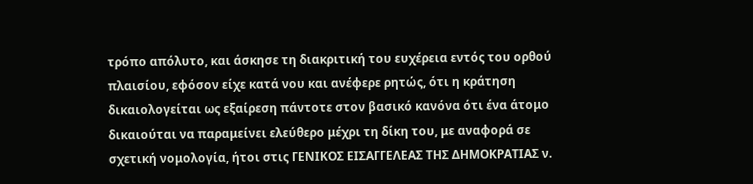τρόπο απόλυτο, και άσκησε τη διακριτική του ευχέρεια εντός του ορθού πλαισίου, εφόσον είχε κατά νου και ανέφερε ρητώς, ότι η κράτηση δικαιολογείται ως εξαίρεση πάντοτε στον βασικό κανόνα ότι ένα άτομο δικαιούται να παραμείνει ελεύθερο μέχρι τη δίκη του, με αναφορά σε σχετική νομολογία, ήτοι στις ΓΕΝΙΚΟΣ ΕΙΣΑΓΓΕΛΕΑΣ ΤΗΣ ΔΗΜΟΚΡΑΤΙΑΣ ν.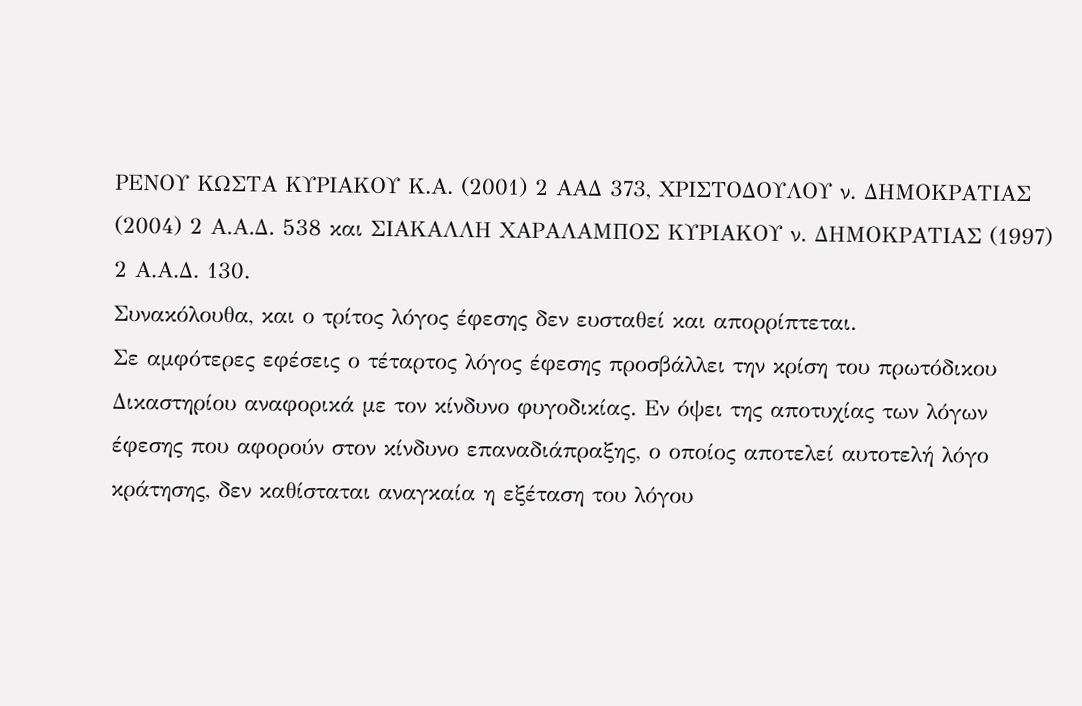ΡΕΝΟΥ ΚΩΣΤΑ ΚΥΡΙΑΚΟΥ Κ.Α. (2001) 2 ΑΑΔ 373, ΧΡΙΣΤΟΔΟΥΛΟΥ ν. ΔΗΜΟΚΡΑΤΙΑΣ (2004) 2 Α.Α.Δ. 538 και ΣΙΑΚΑΛΛΗ ΧΑΡΑΛΑΜΠΟΣ ΚΥΡΙΑΚΟΥ ν. ΔΗΜΟΚΡΑΤΙΑΣ (1997) 2 Α.Α.Δ. 130.
Συνακόλουθα, και ο τρίτος λόγος έφεσης δεν ευσταθεί και απορρίπτεται.
Σε αμφότερες εφέσεις ο τέταρτος λόγος έφεσης προσβάλλει την κρίση του πρωτόδικου Δικαστηρίου αναφορικά με τον κίνδυνο φυγοδικίας. Εν όψει της αποτυχίας των λόγων έφεσης που αφορούν στον κίνδυνο επαναδιάπραξης, ο οποίος αποτελεί αυτοτελή λόγο κράτησης, δεν καθίσταται αναγκαία η εξέταση του λόγου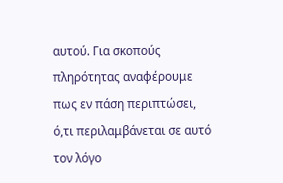αυτού. Για σκοπούς πληρότητας αναφέρουμε πως εν πάση περιπτώσει, ό,τι περιλαμβάνεται σε αυτό τον λόγο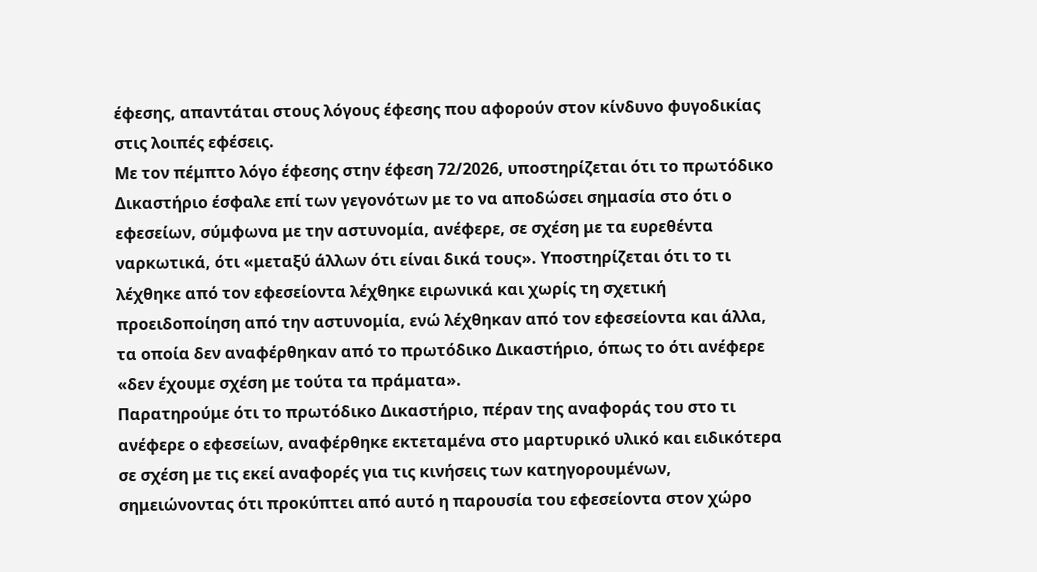έφεσης, απαντάται στους λόγους έφεσης που αφορούν στον κίνδυνο φυγοδικίας στις λοιπές εφέσεις.
Με τον πέμπτο λόγο έφεσης στην έφεση 72/2026, υποστηρίζεται ότι το πρωτόδικο Δικαστήριο έσφαλε επί των γεγονότων με το να αποδώσει σημασία στο ότι ο εφεσείων, σύμφωνα με την αστυνομία, ανέφερε, σε σχέση με τα ευρεθέντα ναρκωτικά, ότι «μεταξύ άλλων ότι είναι δικά τους». Υποστηρίζεται ότι το τι λέχθηκε από τον εφεσείοντα λέχθηκε ειρωνικά και χωρίς τη σχετική προειδοποίηση από την αστυνομία, ενώ λέχθηκαν από τον εφεσείοντα και άλλα, τα οποία δεν αναφέρθηκαν από το πρωτόδικο Δικαστήριο, όπως το ότι ανέφερε «δεν έχουμε σχέση με τούτα τα πράματα».
Παρατηρούμε ότι το πρωτόδικο Δικαστήριο, πέραν της αναφοράς του στο τι ανέφερε ο εφεσείων, αναφέρθηκε εκτεταμένα στο μαρτυρικό υλικό και ειδικότερα σε σχέση με τις εκεί αναφορές για τις κινήσεις των κατηγορουμένων, σημειώνοντας ότι προκύπτει από αυτό η παρουσία του εφεσείοντα στον χώρο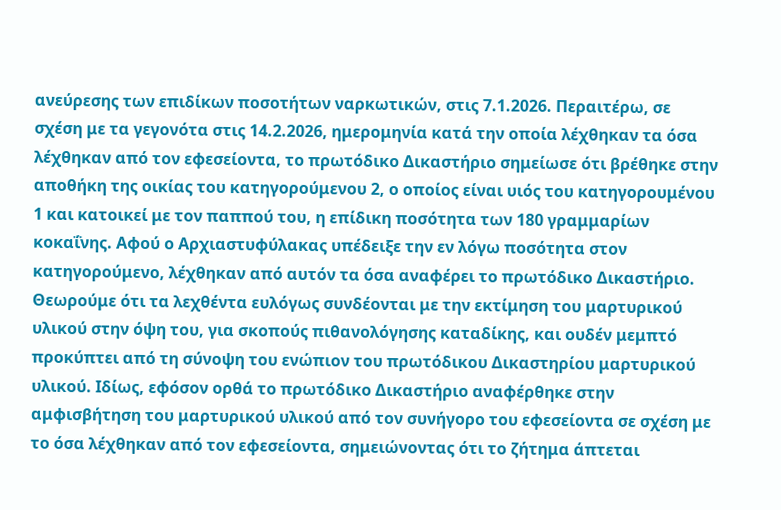ανεύρεσης των επιδίκων ποσοτήτων ναρκωτικών, στις 7.1.2026. Περαιτέρω, σε σχέση με τα γεγονότα στις 14.2.2026, ημερομηνία κατά την οποία λέχθηκαν τα όσα λέχθηκαν από τον εφεσείοντα, το πρωτόδικο Δικαστήριο σημείωσε ότι βρέθηκε στην αποθήκη της οικίας του κατηγορούμενου 2, ο οποίος είναι υιός του κατηγορουμένου 1 και κατοικεί με τον παππού του, η επίδικη ποσότητα των 180 γραμμαρίων κοκαΐνης. Αφού ο Αρχιαστυφύλακας υπέδειξε την εν λόγω ποσότητα στον κατηγορούμενο, λέχθηκαν από αυτόν τα όσα αναφέρει το πρωτόδικο Δικαστήριο. Θεωρούμε ότι τα λεχθέντα ευλόγως συνδέονται με την εκτίμηση του μαρτυρικού υλικού στην όψη του, για σκοπούς πιθανολόγησης καταδίκης, και ουδέν μεμπτό προκύπτει από τη σύνοψη του ενώπιον του πρωτόδικου Δικαστηρίου μαρτυρικού υλικού. Ιδίως, εφόσον ορθά το πρωτόδικο Δικαστήριο αναφέρθηκε στην αμφισβήτηση του μαρτυρικού υλικού από τον συνήγορο του εφεσείοντα σε σχέση με το όσα λέχθηκαν από τον εφεσείοντα, σημειώνοντας ότι το ζήτημα άπτεται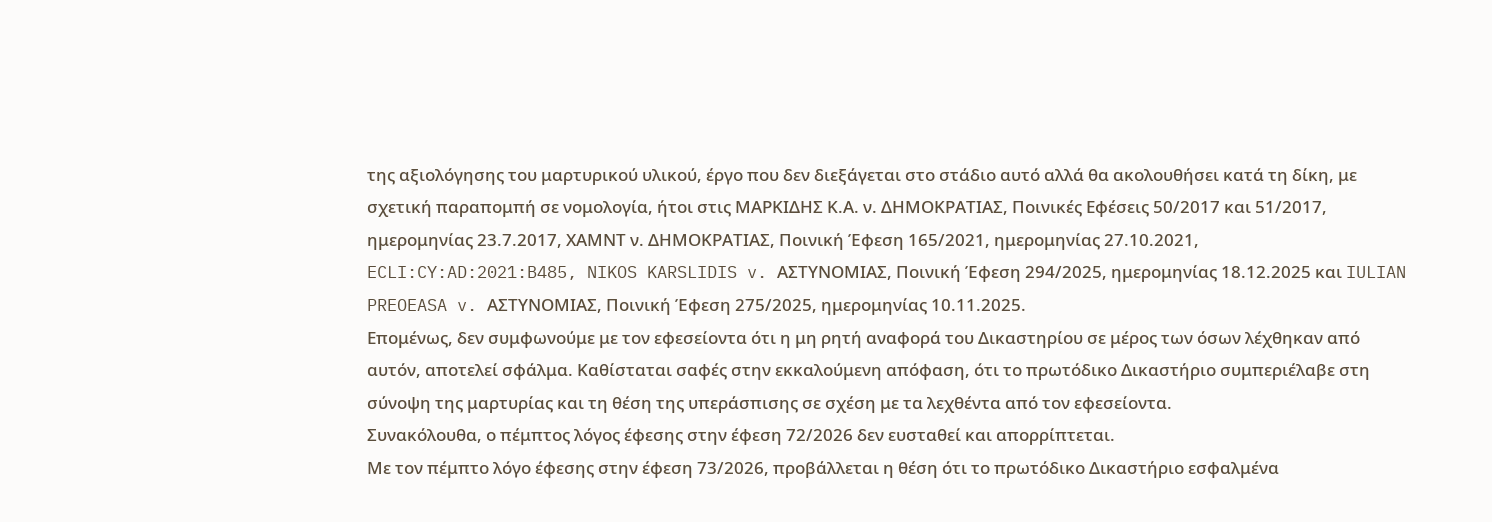της αξιολόγησης του μαρτυρικού υλικού, έργο που δεν διεξάγεται στο στάδιο αυτό αλλά θα ακολουθήσει κατά τη δίκη, με σχετική παραπομπή σε νομολογία, ήτοι στις ΜΑΡΚΙΔΗΣ Κ.Α. ν. ΔΗΜΟΚΡΑΤΙΑΣ, Ποινικές Εφέσεις 50/2017 και 51/2017, ημερομηνίας 23.7.2017, ΧΑΜΝΤ ν. ΔΗΜΟΚΡΑΤΙΑΣ, Ποινική Έφεση 165/2021, ημερομηνίας 27.10.2021, ECLI:CY:AD:2021:B485, NIKOS KARSLIDIS v. ΑΣΤΥΝΟΜΙΑΣ, Ποινική Έφεση 294/2025, ημερομηνίας 18.12.2025 και IULIAN PREOEASA v. ΑΣΤΥΝΟΜΙΑΣ, Ποινική Έφεση 275/2025, ημερομηνίας 10.11.2025.
Επομένως, δεν συμφωνούμε με τον εφεσείοντα ότι η μη ρητή αναφορά του Δικαστηρίου σε μέρος των όσων λέχθηκαν από αυτόν, αποτελεί σφάλμα. Καθίσταται σαφές στην εκκαλούμενη απόφαση, ότι το πρωτόδικο Δικαστήριο συμπεριέλαβε στη σύνοψη της μαρτυρίας και τη θέση της υπεράσπισης σε σχέση με τα λεχθέντα από τον εφεσείοντα.
Συνακόλουθα, ο πέμπτος λόγος έφεσης στην έφεση 72/2026 δεν ευσταθεί και απορρίπτεται.
Με τον πέμπτο λόγο έφεσης στην έφεση 73/2026, προβάλλεται η θέση ότι το πρωτόδικο Δικαστήριο εσφαλμένα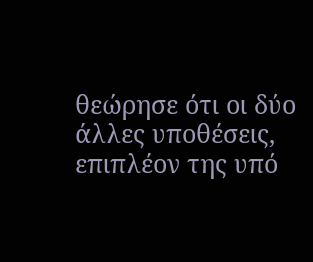θεώρησε ότι οι δύο άλλες υποθέσεις, επιπλέον της υπό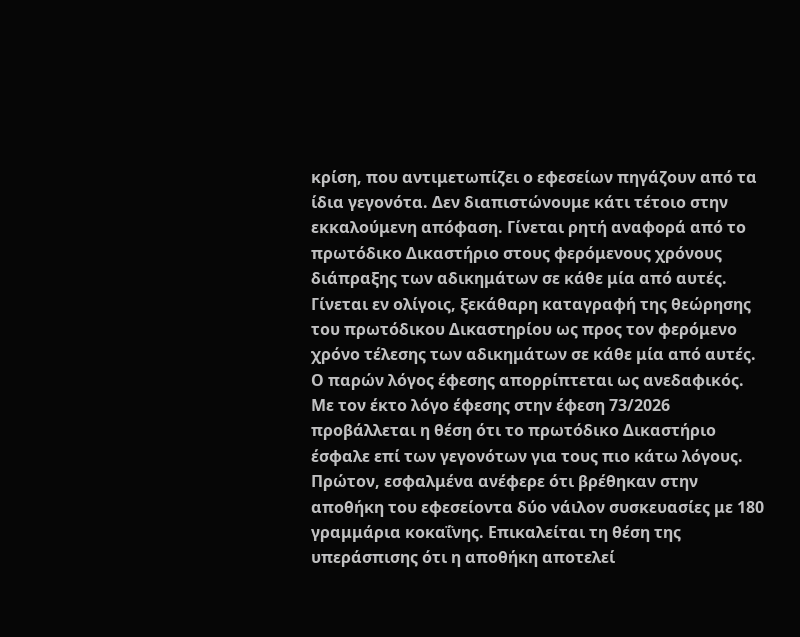κρίση, που αντιμετωπίζει ο εφεσείων πηγάζουν από τα ίδια γεγονότα. Δεν διαπιστώνουμε κάτι τέτοιο στην εκκαλούμενη απόφαση. Γίνεται ρητή αναφορά από το πρωτόδικο Δικαστήριο στους φερόμενους χρόνους διάπραξης των αδικημάτων σε κάθε μία από αυτές. Γίνεται εν ολίγοις, ξεκάθαρη καταγραφή της θεώρησης του πρωτόδικου Δικαστηρίου ως προς τον φερόμενο χρόνο τέλεσης των αδικημάτων σε κάθε μία από αυτές. Ο παρών λόγος έφεσης απορρίπτεται ως ανεδαφικός.
Με τον έκτο λόγο έφεσης στην έφεση 73/2026 προβάλλεται η θέση ότι το πρωτόδικο Δικαστήριο έσφαλε επί των γεγονότων για τους πιο κάτω λόγους.
Πρώτον, εσφαλμένα ανέφερε ότι βρέθηκαν στην αποθήκη του εφεσείοντα δύο νάιλον συσκευασίες με 180 γραμμάρια κοκαΐνης. Επικαλείται τη θέση της υπεράσπισης ότι η αποθήκη αποτελεί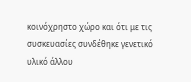κοινόχρηστο χώρο και ότι με τις συσκευασίες συνδέθηκε γενετικό υλικό άλλου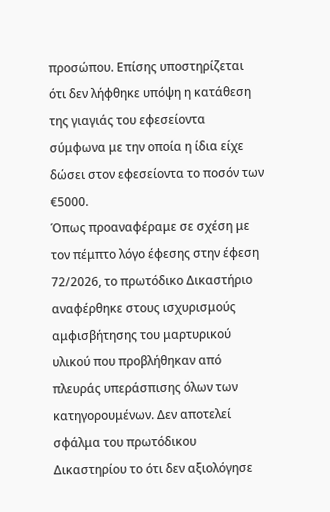προσώπου. Επίσης υποστηρίζεται ότι δεν λήφθηκε υπόψη η κατάθεση της γιαγιάς του εφεσείοντα σύμφωνα με την οποία η ίδια είχε δώσει στον εφεσείοντα το ποσόν των €5000.
Όπως προαναφέραμε σε σχέση με τον πέμπτο λόγο έφεσης στην έφεση 72/2026, το πρωτόδικο Δικαστήριο αναφέρθηκε στους ισχυρισμούς αμφισβήτησης του μαρτυρικού υλικού που προβλήθηκαν από πλευράς υπεράσπισης όλων των κατηγορουμένων. Δεν αποτελεί σφάλμα του πρωτόδικου Δικαστηρίου το ότι δεν αξιολόγησε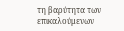τη βαρύτητα των επικαλούμενων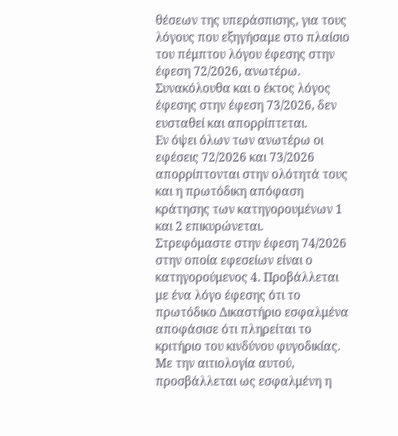θέσεων της υπεράσπισης, για τους λόγους που εξηγήσαμε στο πλαίσιο του πέμπτου λόγου έφεσης στην έφεση 72/2026, ανωτέρω. Συνακόλουθα και ο έκτος λόγος έφεσης στην έφεση 73/2026, δεν ευσταθεί και απορρίπτεται.
Εν όψει όλων των ανωτέρω οι εφέσεις 72/2026 και 73/2026 απορρίπτονται στην ολότητά τους και η πρωτόδικη απόφαση κράτησης των κατηγορουμένων 1 και 2 επικυρώνεται.
Στρεφόμαστε στην έφεση 74/2026 στην οποία εφεσείων είναι ο κατηγορούμενος 4. Προβάλλεται με ένα λόγο έφεσης ότι το πρωτόδικο Δικαστήριο εσφαλμένα αποφάσισε ότι πληρείται το κριτήριο του κινδύνου φυγοδικίας.
Με την αιτιολογία αυτού, προσβάλλεται ως εσφαλμένη η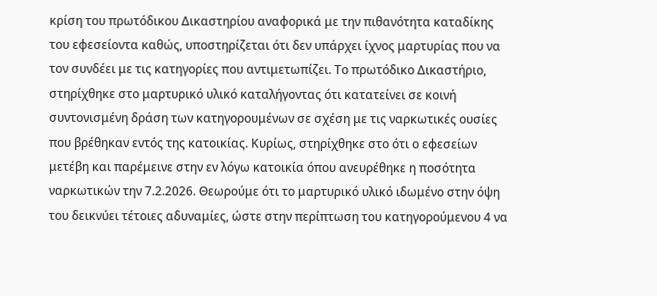κρίση του πρωτόδικου Δικαστηρίου αναφορικά με την πιθανότητα καταδίκης του εφεσείοντα καθώς, υποστηρίζεται ότι δεν υπάρχει ίχνος μαρτυρίας που να τον συνδέει με τις κατηγορίες που αντιμετωπίζει. Το πρωτόδικο Δικαστήριο, στηρίχθηκε στο μαρτυρικό υλικό καταλήγοντας ότι κατατείνει σε κοινή συντονισμένη δράση των κατηγορουμένων σε σχέση με τις ναρκωτικές ουσίες που βρέθηκαν εντός της κατοικίας. Κυρίως, στηρίχθηκε στο ότι ο εφεσείων μετέβη και παρέμεινε στην εν λόγω κατοικία όπου ανευρέθηκε η ποσότητα ναρκωτικών την 7.2.2026. Θεωρούμε ότι το μαρτυρικό υλικό ιδωμένο στην όψη του δεικνύει τέτοιες αδυναμίες, ώστε στην περίπτωση του κατηγορούμενου 4 να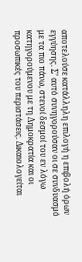αποτελούσε κατάλληλη επιλογή η επιβολή όρων εγγύησης. Σ’ αυτό συνηγορούσαν οι σε συνδυασμό με τα πιο πάνω, στενοί δεσμοί του εν λόγω κατηγορούμενου με τη Δημοκρατία και οι προσωπικές του περιστάσεις. Δικαιολογείται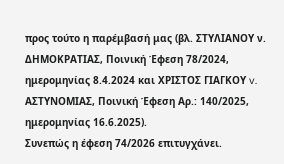προς τούτο η παρέμβασή μας (βλ. ΣΤΥΛΙΑΝΟΥ ν. ΔΗΜΟΚΡΑΤΙΑΣ, Ποινική Έφεση 78/2024, ημερομηνίας 8.4.2024 και ΧΡΙΣΤΟΣ ΓΙΑΓΚΟΥ v. ΑΣΤΥΝΟΜΙΑΣ, Ποινική Έφεση Αρ.: 140/2025, ημερομηνίας 16.6.2025).
Συνεπώς η έφεση 74/2026 επιτυγχάνει.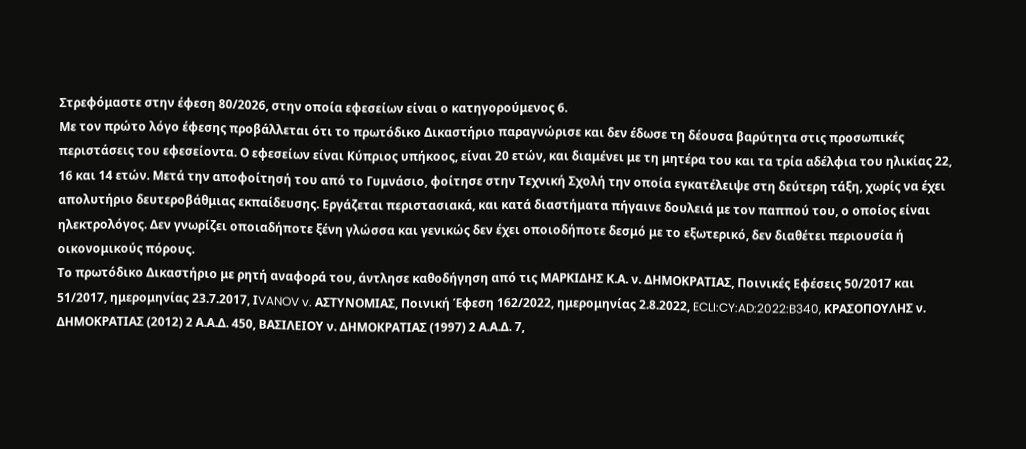Στρεφόμαστε στην έφεση 80/2026, στην οποία εφεσείων είναι ο κατηγορούμενος 6.
Με τον πρώτο λόγο έφεσης προβάλλεται ότι το πρωτόδικο Δικαστήριο παραγνώρισε και δεν έδωσε τη δέουσα βαρύτητα στις προσωπικές περιστάσεις του εφεσείοντα. Ο εφεσείων είναι Κύπριος υπήκοος, είναι 20 ετών, και διαμένει με τη μητέρα του και τα τρία αδέλφια του ηλικίας 22, 16 και 14 ετών. Μετά την αποφοίτησή του από το Γυμνάσιο, φοίτησε στην Τεχνική Σχολή την οποία εγκατέλειψε στη δεύτερη τάξη, χωρίς να έχει απολυτήριο δευτεροβάθμιας εκπαίδευσης. Εργάζεται περιστασιακά, και κατά διαστήματα πήγαινε δουλειά με τον παππού του, ο οποίος είναι ηλεκτρολόγος. Δεν γνωρίζει οποιαδήποτε ξένη γλώσσα και γενικώς δεν έχει οποιοδήποτε δεσμό με το εξωτερικό, δεν διαθέτει περιουσία ή οικονομικούς πόρους.
Το πρωτόδικο Δικαστήριο με ρητή αναφορά του, άντλησε καθοδήγηση από τις ΜΑΡΚΙΔΗΣ Κ.Α. ν. ΔΗΜΟΚΡΑΤΙΑΣ, Ποινικές Εφέσεις 50/2017 και 51/2017, ημερομηνίας 23.7.2017, ΙVANOV v. AΣΤΥΝΟΜΙΑΣ, Ποινική Έφεση 162/2022, ημερομηνίας 2.8.2022, ECLI:CY:AD:2022:B340, ΚΡΑΣΟΠΟΥΛΗΣ ν. ΔΗΜΟΚΡΑΤΙΑΣ (2012) 2 Α.Α.Δ. 450, ΒΑΣΙΛΕΙΟΥ ν. ΔΗΜΟΚΡΑΤΙΑΣ (1997) 2 Α.Α.Δ. 7,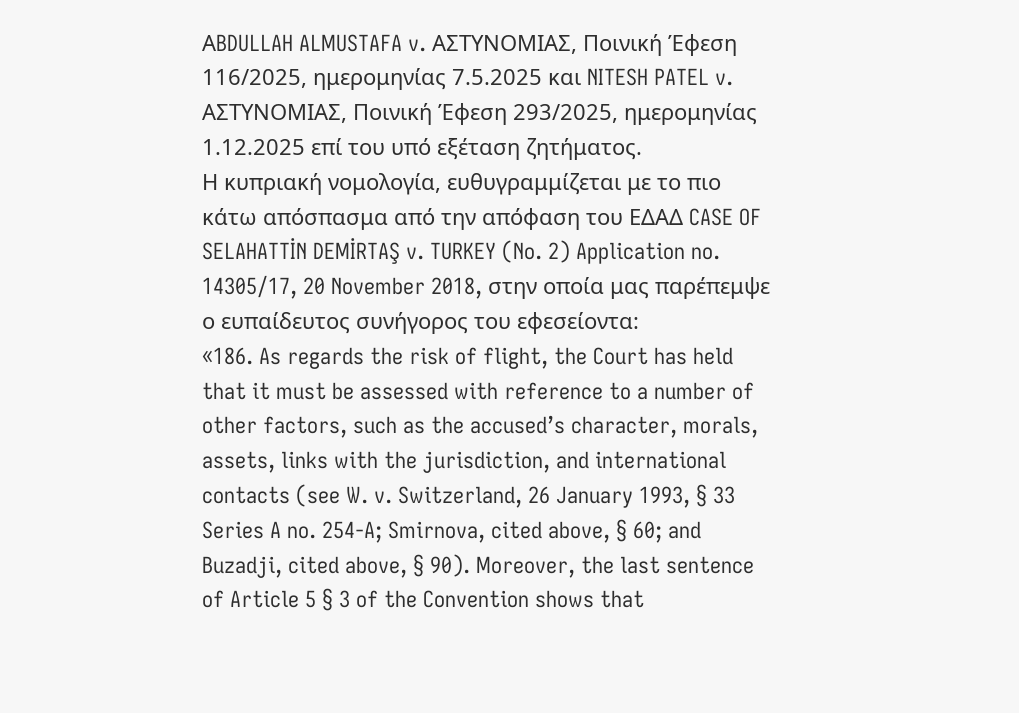ΑBDULLAH ALMUSTAFA v. AΣΤΥΝΟΜΙΑΣ, Ποινική Έφεση 116/2025, ημερομηνίας 7.5.2025 και NITESH PATEL v. AΣΤΥΝΟΜΙΑΣ, Ποινική Έφεση 293/2025, ημερομηνίας 1.12.2025 επί του υπό εξέταση ζητήματος.
Η κυπριακή νομολογία, ευθυγραμμίζεται με το πιο κάτω απόσπασμα από την απόφαση του ΕΔΑΔ CASE OF SELAHATTİN DEMİRTAŞ v. TURKEY (No. 2) Application no. 14305/17, 20 November 2018, στην οποία μας παρέπεμψε ο ευπαίδευτος συνήγορος του εφεσείοντα:
«186. As regards the risk of flight, the Court has held that it must be assessed with reference to a number of other factors, such as the accused’s character, morals, assets, links with the jurisdiction, and international contacts (see W. v. Switzerland, 26 January 1993, § 33 Series A no. 254-A; Smirnova, cited above, § 60; and Buzadji, cited above, § 90). Moreover, the last sentence of Article 5 § 3 of the Convention shows that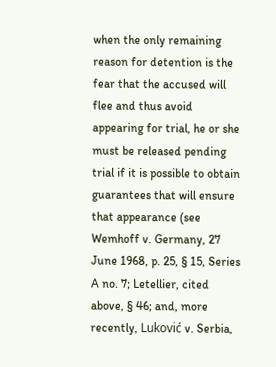when the only remaining reason for detention is the fear that the accused will flee and thus avoid appearing for trial, he or she must be released pending trial if it is possible to obtain guarantees that will ensure that appearance (see Wemhoff v. Germany, 27 June 1968, p. 25, § 15, Series A no. 7; Letellier, cited above, § 46; and, more recently, Luković v. Serbia,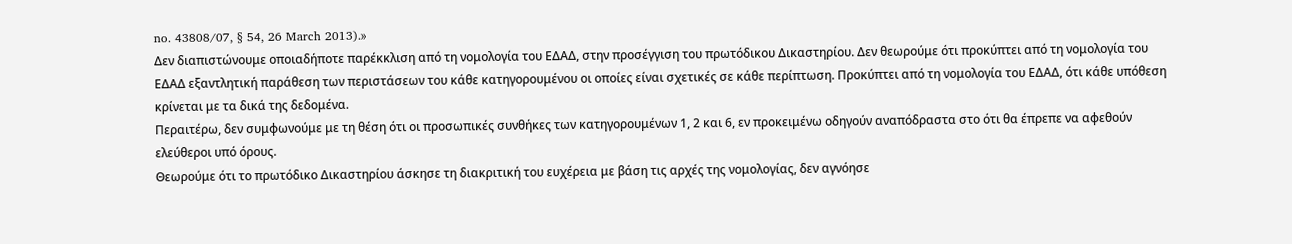no. 43808/07, § 54, 26 March 2013).»
Δεν διαπιστώνουμε οποιαδήποτε παρέκκλιση από τη νομολογία του ΕΔΑΔ, στην προσέγγιση του πρωτόδικου Δικαστηρίου. Δεν θεωρούμε ότι προκύπτει από τη νομολογία του ΕΔΑΔ εξαντλητική παράθεση των περιστάσεων του κάθε κατηγορουμένου οι οποίες είναι σχετικές σε κάθε περίπτωση. Προκύπτει από τη νομολογία του ΕΔΑΔ, ότι κάθε υπόθεση κρίνεται με τα δικά της δεδομένα.
Περαιτέρω, δεν συμφωνούμε με τη θέση ότι οι προσωπικές συνθήκες των κατηγορουμένων 1, 2 και 6, εν προκειμένω οδηγούν αναπόδραστα στο ότι θα έπρεπε να αφεθούν ελεύθεροι υπό όρους.
Θεωρούμε ότι το πρωτόδικο Δικαστηρίου άσκησε τη διακριτική του ευχέρεια με βάση τις αρχές της νομολογίας, δεν αγνόησε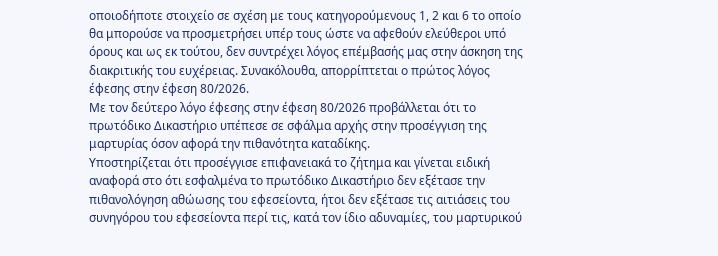οποιοδήποτε στοιχείο σε σχέση με τους κατηγορούμενους 1, 2 και 6 το οποίο θα μπορούσε να προσμετρήσει υπέρ τους ώστε να αφεθούν ελεύθεροι υπό όρους και ως εκ τούτου, δεν συντρέχει λόγος επέμβασής μας στην άσκηση της διακριτικής του ευχέρειας. Συνακόλουθα, απορρίπτεται ο πρώτος λόγος έφεσης στην έφεση 80/2026.
Με τον δεύτερο λόγο έφεσης στην έφεση 80/2026 προβάλλεται ότι το πρωτόδικο Δικαστήριο υπέπεσε σε σφάλμα αρχής στην προσέγγιση της μαρτυρίας όσον αφορά την πιθανότητα καταδίκης.
Υποστηρίζεται ότι προσέγγισε επιφανειακά το ζήτημα και γίνεται ειδική αναφορά στο ότι εσφαλμένα το πρωτόδικο Δικαστήριο δεν εξέτασε την πιθανολόγηση αθώωσης του εφεσείοντα, ήτοι δεν εξέτασε τις αιτιάσεις του συνηγόρου του εφεσείοντα περί τις, κατά τον ίδιο αδυναμίες, του μαρτυρικού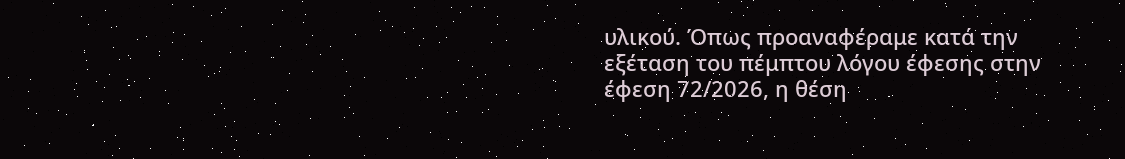υλικού. Όπως προαναφέραμε κατά την εξέταση του πέμπτου λόγου έφεσης στην έφεση 72/2026, η θέση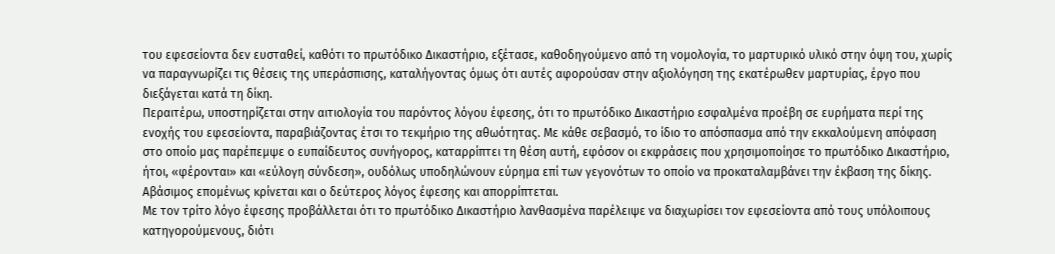του εφεσείοντα δεν ευσταθεί, καθότι το πρωτόδικο Δικαστήριο, εξέτασε, καθοδηγούμενο από τη νομολογία, το μαρτυρικό υλικό στην όψη του, χωρίς να παραγνωρίζει τις θέσεις της υπεράσπισης, καταλήγοντας όμως ότι αυτές αφορούσαν στην αξιολόγηση της εκατέρωθεν μαρτυρίας, έργο που διεξάγεται κατά τη δίκη.
Περαιτέρω, υποστηρίζεται στην αιτιολογία του παρόντος λόγου έφεσης, ότι το πρωτόδικο Δικαστήριο εσφαλμένα προέβη σε ευρήματα περί της ενοχής του εφεσείοντα, παραβιάζοντας έτσι το τεκμήριο της αθωότητας. Με κάθε σεβασμό, το ίδιο το απόσπασμα από την εκκαλούμενη απόφαση στο οποίο μας παρέπεμψε ο ευπαίδευτος συνήγορος, καταρρίπτει τη θέση αυτή, εφόσον οι εκφράσεις που χρησιμοποίησε το πρωτόδικο Δικαστήριο, ήτοι, «φέρονται» και «εύλογη σύνδεση», ουδόλως υποδηλώνουν εύρημα επί των γεγονότων το οποίο να προκαταλαμβάνει την έκβαση της δίκης. Αβάσιμος επομένως κρίνεται και ο δεύτερος λόγος έφεσης και απορρίπτεται.
Με τον τρίτο λόγο έφεσης προβάλλεται ότι το πρωτόδικο Δικαστήριο λανθασμένα παρέλειψε να διαχωρίσει τον εφεσείοντα από τους υπόλοιπους κατηγορούμενους, διότι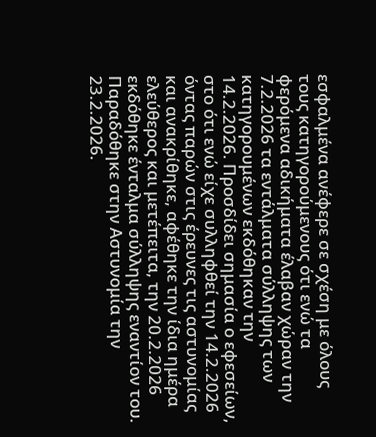εσφαλμένα ανέφερε σε σχέση με όλους τους κατηγορούμενους ότι ενώ τα φερόμενα αδικήματα έλαβαν χώραν την 7.2.2026 τα εντάλματα σύλληψης των κατηγορουμένων εκδόθηκαν την 14.2.2026. Προσδίδει σημασία ο εφεσείων, στο ότι ενώ είχε συλληφθεί την 14.2.2026 όντας παρών στις έρευνες τις αστυνομίας και ανακρίθηκε, αφέθηκε την ίδια ημέρα ελεύθερος και μετέπειτα, την 20.2.2026 εκδόθηκε ένταλμα σύλληψης εναντίον του. Παραδόθηκε στην Αστυνομία την 23.2.2026.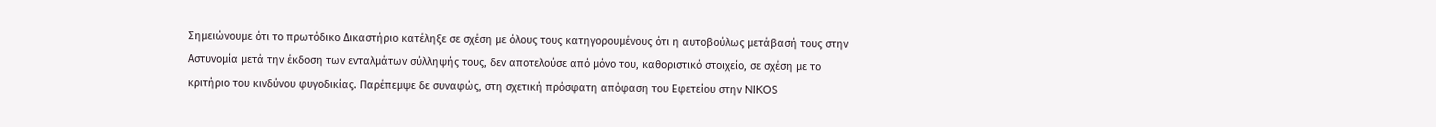Σημειώνουμε ότι το πρωτόδικο Δικαστήριο κατέληξε σε σχέση με όλους τους κατηγορουμένους ότι η αυτοβούλως μετάβασή τους στην Αστυνομία μετά την έκδοση των ενταλμάτων σύλληψής τους, δεν αποτελούσε από μόνο του, καθοριστικό στοιχείο, σε σχέση με το κριτήριο του κινδύνου φυγοδικίας. Παρέπεμψε δε συναφώς, στη σχετική πρόσφατη απόφαση του Εφετείου στην NIKOS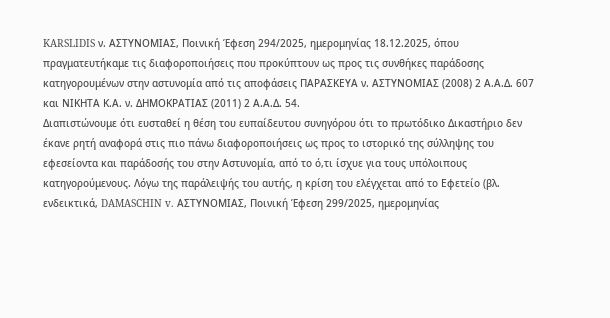KARSLIDIS ν. ΑΣΤΥΝΟΜΙΑΣ, Ποινική Έφεση 294/2025, ημερομηνίας 18.12.2025, όπου πραγματευτήκαμε τις διαφοροποιήσεις που προκύπτουν ως προς τις συνθήκες παράδοσης κατηγορουμένων στην αστυνομία από τις αποφάσεις ΠΑΡΑΣΚΕΥΑ ν. ΑΣΤΥΝΟΜΙΑΣ (2008) 2 Α.Α.Δ. 607 και ΝΙΚΗΤΑ Κ.Α. ν. ΔΗΜΟΚΡΑΤΙΑΣ (2011) 2 Α.Α.Δ. 54.
Διαπιστώνουμε ότι ευσταθεί η θέση του ευπαίδευτου συνηγόρου ότι το πρωτόδικο Δικαστήριο δεν έκανε ρητή αναφορά στις πιο πάνω διαφοροποιήσεις ως προς το ιστορικό της σύλληψης του εφεσείοντα και παράδοσής του στην Αστυνομία, από το ό,τι ίσχυε για τους υπόλοιπους κατηγορούμενους. Λόγω της παράλειψής του αυτής, η κρίση του ελέγχεται από το Εφετείο (βλ. ενδεικτικά, DAMASCHIN v. ΑΣΤΥΝΟΜΙΑΣ, Ποινική Έφεση 299/2025, ημερομηνίας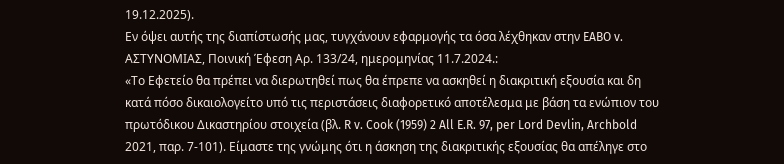19.12.2025).
Εν όψει αυτής της διαπίστωσής μας, τυγχάνουν εφαρμογής τα όσα λέχθηκαν στην EABO v. ΑΣΤΥΝΟΜΙΑΣ, Ποινική Έφεση Αρ. 133/24, ημερομηνίας 11.7.2024.:
«Το Εφετείο θα πρέπει να διερωτηθεί πως θα έπρεπε να ασκηθεί η διακριτική εξουσία και δη κατά πόσο δικαιολογείτο υπό τις περιστάσεις διαφορετικό αποτέλεσμα με βάση τα ενώπιον του πρωτόδικου Δικαστηρίου στοιχεία (βλ. R v. Cook (1959) 2 All E.R. 97, per Lord Devlin, Archbold 2021, παρ. 7-101). Είμαστε της γνώμης ότι η άσκηση της διακριτικής εξουσίας θα απέληγε στο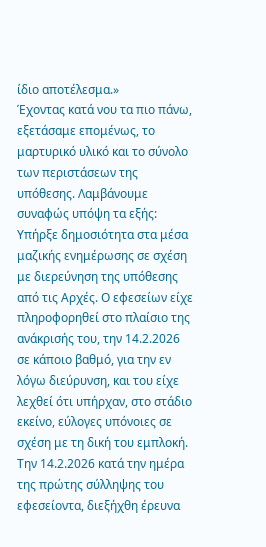ίδιο αποτέλεσμα.»
Έχοντας κατά νου τα πιο πάνω, εξετάσαμε επομένως, το μαρτυρικό υλικό και το σύνολο των περιστάσεων της υπόθεσης. Λαμβάνουμε συναφώς υπόψη τα εξής: Υπήρξε δημοσιότητα στα μέσα μαζικής ενημέρωσης σε σχέση με διερεύνηση της υπόθεσης από τις Αρχές. Ο εφεσείων είχε πληροφορηθεί στο πλαίσιο της ανάκρισής του, την 14.2.2026 σε κάποιο βαθμό, για την εν λόγω διεύρυνση, και του είχε λεχθεί ότι υπήρχαν, στο στάδιο εκείνο, εύλογες υπόνοιες σε σχέση με τη δική του εμπλοκή. Την 14.2.2026 κατά την ημέρα της πρώτης σύλληψης του εφεσείοντα, διεξήχθη έρευνα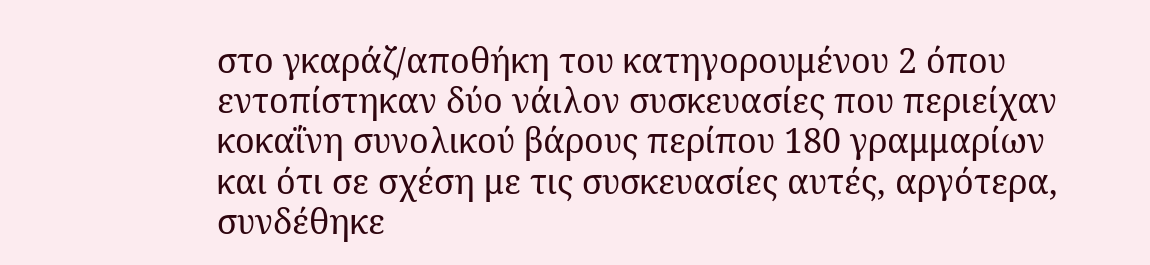στο γκαράζ/αποθήκη του κατηγορουμένου 2 όπου εντοπίστηκαν δύο νάιλον συσκευασίες που περιείχαν κοκαΐνη συνολικού βάρους περίπου 180 γραμμαρίων και ότι σε σχέση με τις συσκευασίες αυτές, αργότερα, συνδέθηκε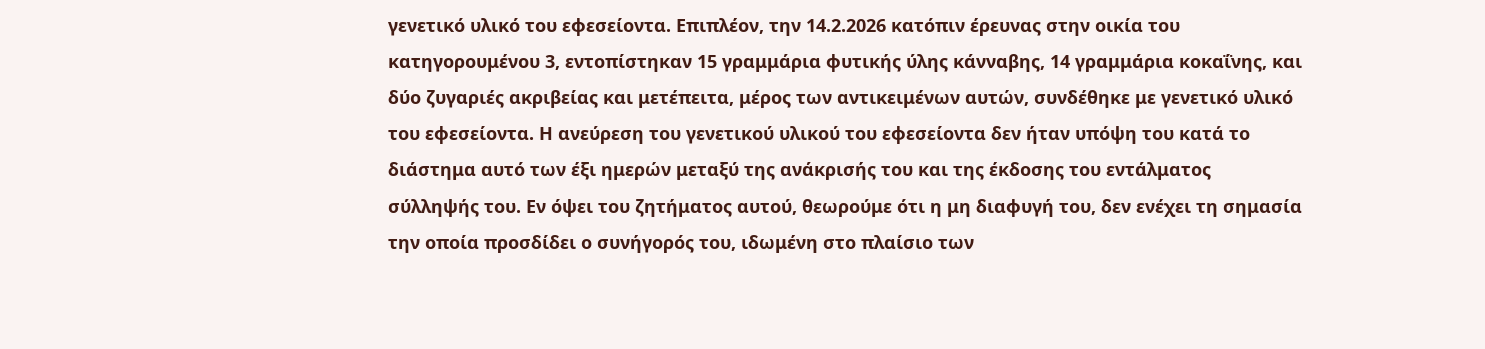γενετικό υλικό του εφεσείοντα. Επιπλέον, την 14.2.2026 κατόπιν έρευνας στην οικία του κατηγορουμένου 3, εντοπίστηκαν 15 γραμμάρια φυτικής ύλης κάνναβης, 14 γραμμάρια κοκαΐνης, και δύο ζυγαριές ακριβείας και μετέπειτα, μέρος των αντικειμένων αυτών, συνδέθηκε με γενετικό υλικό του εφεσείοντα. Η ανεύρεση του γενετικού υλικού του εφεσείοντα δεν ήταν υπόψη του κατά το διάστημα αυτό των έξι ημερών μεταξύ της ανάκρισής του και της έκδοσης του εντάλματος σύλληψής του. Εν όψει του ζητήματος αυτού, θεωρούμε ότι η μη διαφυγή του, δεν ενέχει τη σημασία την οποία προσδίδει ο συνήγορός του, ιδωμένη στο πλαίσιο των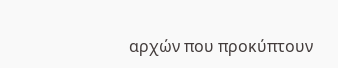αρχών που προκύπτουν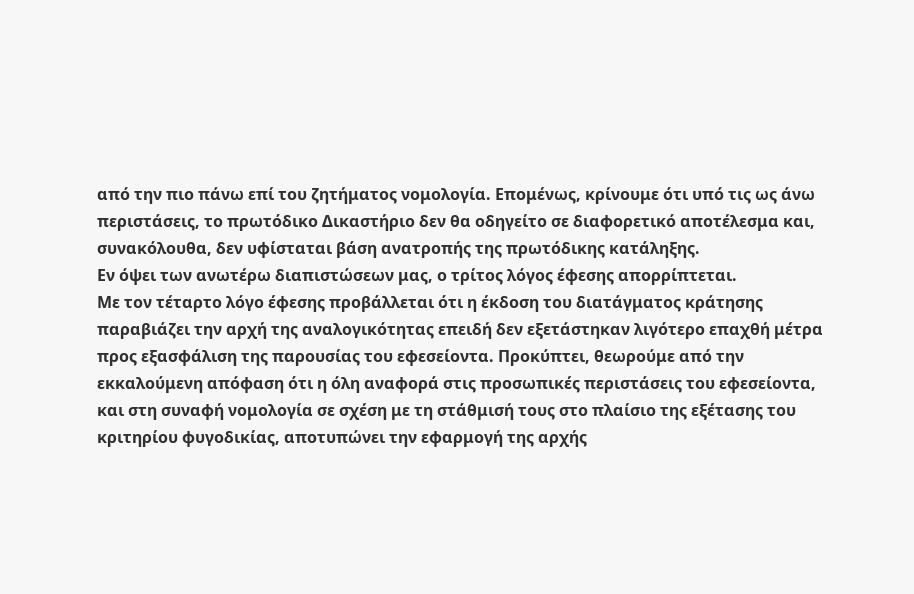από την πιο πάνω επί του ζητήματος νομολογία. Επομένως, κρίνουμε ότι υπό τις ως άνω περιστάσεις, το πρωτόδικο Δικαστήριο δεν θα οδηγείτο σε διαφορετικό αποτέλεσμα και, συνακόλουθα, δεν υφίσταται βάση ανατροπής της πρωτόδικης κατάληξης.
Εν όψει των ανωτέρω διαπιστώσεων μας, ο τρίτος λόγος έφεσης απορρίπτεται.
Με τον τέταρτο λόγο έφεσης προβάλλεται ότι η έκδοση του διατάγματος κράτησης παραβιάζει την αρχή της αναλογικότητας επειδή δεν εξετάστηκαν λιγότερο επαχθή μέτρα προς εξασφάλιση της παρουσίας του εφεσείοντα. Προκύπτει, θεωρούμε από την εκκαλούμενη απόφαση ότι η όλη αναφορά στις προσωπικές περιστάσεις του εφεσείοντα, και στη συναφή νομολογία σε σχέση με τη στάθμισή τους στο πλαίσιο της εξέτασης του κριτηρίου φυγοδικίας, αποτυπώνει την εφαρμογή της αρχής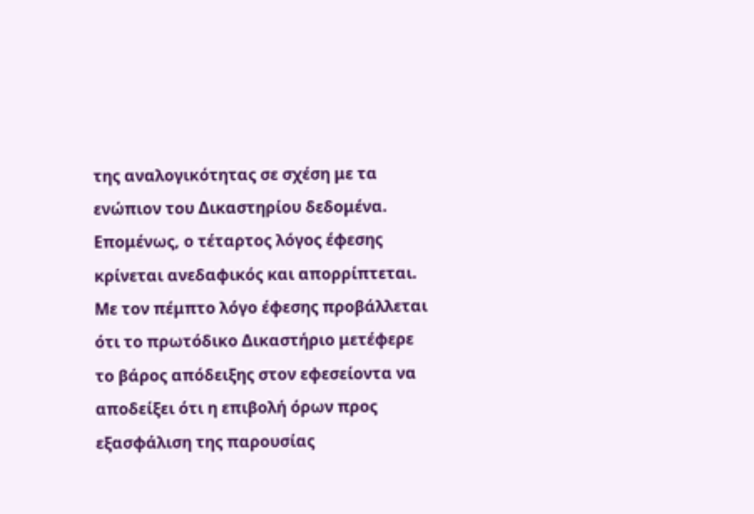της αναλογικότητας σε σχέση με τα ενώπιον του Δικαστηρίου δεδομένα. Επομένως, ο τέταρτος λόγος έφεσης κρίνεται ανεδαφικός και απορρίπτεται.
Με τον πέμπτο λόγο έφεσης προβάλλεται ότι το πρωτόδικο Δικαστήριο μετέφερε το βάρος απόδειξης στον εφεσείοντα να αποδείξει ότι η επιβολή όρων προς εξασφάλιση της παρουσίας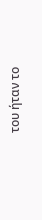του ήταν το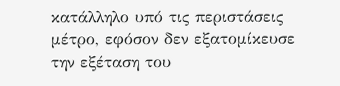κατάλληλο υπό τις περιστάσεις μέτρο, εφόσον δεν εξατομίκευσε την εξέταση του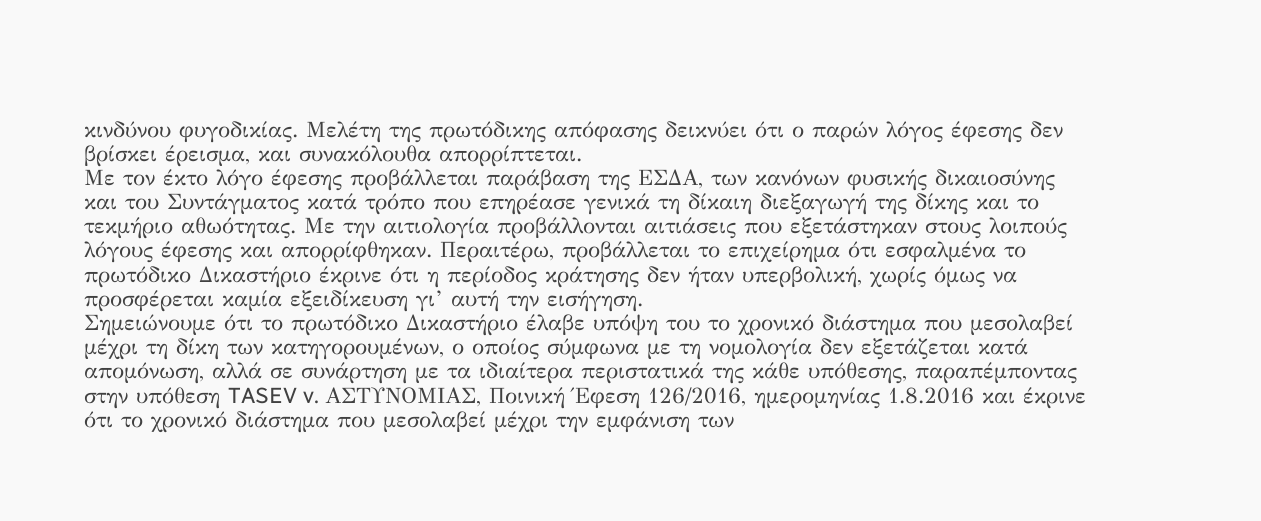κινδύνου φυγοδικίας. Μελέτη της πρωτόδικης απόφασης δεικνύει ότι ο παρών λόγος έφεσης δεν βρίσκει έρεισμα, και συνακόλουθα απορρίπτεται.
Με τον έκτο λόγο έφεσης προβάλλεται παράβαση της ΕΣΔΑ, των κανόνων φυσικής δικαιοσύνης και του Συντάγματος κατά τρόπο που επηρέασε γενικά τη δίκαιη διεξαγωγή της δίκης και το τεκμήριο αθωότητας. Με την αιτιολογία προβάλλονται αιτιάσεις που εξετάστηκαν στους λοιπούς λόγους έφεσης και απορρίφθηκαν. Περαιτέρω, προβάλλεται το επιχείρημα ότι εσφαλμένα το πρωτόδικο Δικαστήριο έκρινε ότι η περίοδος κράτησης δεν ήταν υπερβολική, χωρίς όμως να προσφέρεται καμία εξειδίκευση γι’ αυτή την εισήγηση.
Σημειώνουμε ότι το πρωτόδικο Δικαστήριο έλαβε υπόψη του το χρονικό διάστημα που μεσολαβεί μέχρι τη δίκη των κατηγορουμένων, ο οποίος σύμφωνα με τη νομολογία δεν εξετάζεται κατά απομόνωση, αλλά σε συνάρτηση με τα ιδιαίτερα περιστατικά της κάθε υπόθεσης, παραπέμποντας στην υπόθεση TASEV v. ΑΣΤΥΝΟΜΙΑΣ, Ποινική Έφεση 126/2016, ημερομηνίας 1.8.2016 και έκρινε ότι το χρονικό διάστημα που μεσολαβεί μέχρι την εμφάνιση των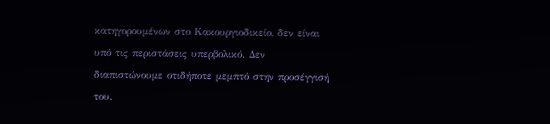κατηγορουμένων στο Κακουργιοδικείο, δεν είναι υπό τις περιστάσεις υπερβολικό. Δεν διαπιστώνουμε οτιδήποτε μεμπτό στην προσέγγισή του.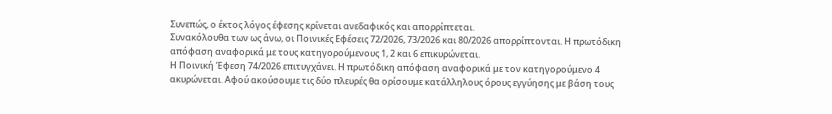Συνεπώς, ο έκτος λόγος έφεσης κρίνεται ανεδαφικός και απορρίπτεται.
Συνακόλουθα των ως άνω, οι Ποινικές Εφέσεις 72/2026, 73/2026 και 80/2026 απορρίπτονται. Η πρωτόδικη απόφαση αναφορικά με τους κατηγορούμενους 1, 2 και 6 επικυρώνεται.
Η Ποινική Έφεση 74/2026 επιτυγχάνει. Η πρωτόδικη απόφαση αναφορικά με τον κατηγορούμενο 4 ακυρώνεται. Αφού ακούσουμε τις δύο πλευρές θα ορίσουμε κατάλληλους όρους εγγύησης με βάση τους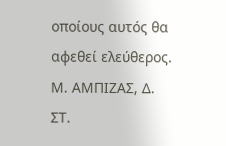οποίους αυτός θα αφεθεί ελεύθερος.
Μ. ΑΜΠΙΖΑΣ, Δ.
ΣΤ.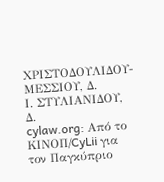ΧΡΙΣΤΟΔΟΥΛΙΔΟΥ-ΜΕΣΣΙΟΥ, Δ.
Ι. ΣΤΥΛΙΑΝΙΔΟΥ, Δ.
cylaw.org: Από το ΚΙΝOΠ/CyLii για τον Παγκύπριο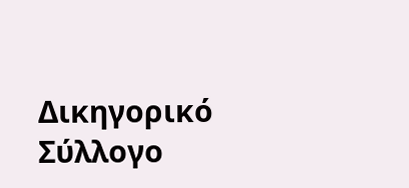Δικηγορικό Σύλλογο